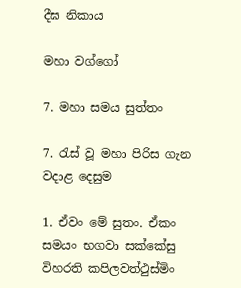දීඝ නිකාය

මහා වග්ගෝ

7. මහා සමය සුත්‌තං

7. රැස් වූ මහා පිරිස ගැන වදාළ දෙසුම

1. ඒවං මේ සුතං. ඒකං සමයං භගවා සක්කේසු විහරති කපිලවත්ථුස්මිං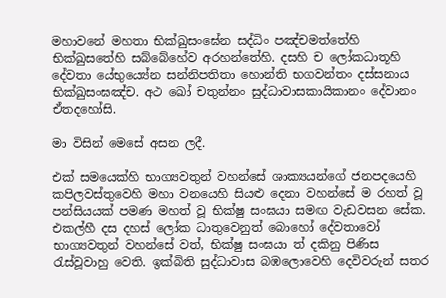මහාවනේ මහතා භික්ඛුසංඝේන සද්ධිං පඤ්චමත්තේහි භික්ඛුසතේහි සබ්බේහේව අරහන්තේහි. දසහි ච ලෝකධාතූහි දේවතා යේභුය්‍යේන සන්නිපතිතා හොන්ති භගවන්තං දස්සනාය භික්ඛුසංඝඤ්ච. අථ ඛෝ චතුන්නං සුද්ධාවාසකායිකානං දේවානං ඒතදහෝසි.

මා විසින් මෙසේ අසන ලදී.

එක් සමයෙක්හි භාග්‍යවතුන් වහන්සේ ශාක්‍යයන්ගේ ජනපදයෙහි කපිලවස්තුවෙහි මහා වනයෙහි සියළු දෙනා වහන්සේ ම රහත් වූ පන්සියයක් පමණ මහත් වූ භික්ෂු සංඝයා සමඟ වැඩවසන සේක. එකල්හී දස දහස් ලෝක ධාතුවෙනුත් බොහෝ දේවතාවෝ භාග්‍යවතුන් වහන්සේ වත්, භික්ෂු සංඝයා ත් දකිනු පිණිස රැස්වූවාහු වෙති. ඉක්බිති සුද්ධාවාස බඹලොවෙහි දෙවිවරුන් සතර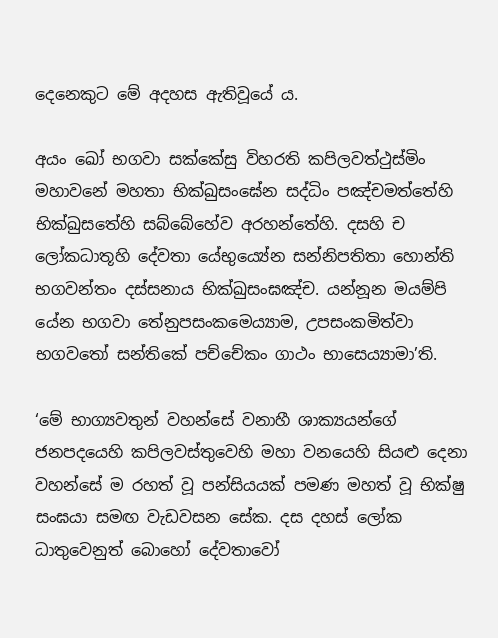දෙනෙකුට මේ අදහස ඇතිවූයේ ය.

අයං ඛෝ භගවා සක්කේසු විහරති කපිලවත්ථුස්මිං මහාවනේ මහතා භික්ඛුසංඝේන සද්ධිං පඤ්චමත්තේහි භික්ඛුසතේහි සබ්බේහේව අරහන්තේහි. දසහි ච ලෝකධාතූහි දේවතා යේභුය්‍යේන සන්නිපතිතා හොන්ති භගවන්තං දස්සනාය භික්ඛුසංඝඤ්ච. යන්නූන මයම්පි යේන භගවා තේනුපසංකමෙය්‍යාම, උපසංකමිත්වා භගවතෝ සන්තිකේ පච්චේකං ගාථං භාසෙය්‍යාමා’ති.

‘මේ භාග්‍යවතුන් වහන්සේ වනාහී ශාක්‍යයන්ගේ ජනපදයෙහි කපිලවස්තුවෙහි මහා වනයෙහි සියළු දෙනා වහන්සේ ම රහත් වූ පන්සියයක් පමණ මහත් වූ භික්ෂු සංඝයා සමඟ වැඩවසන සේක. දස දහස් ලෝක ධාතුවෙනුත් බොහෝ දේවතාවෝ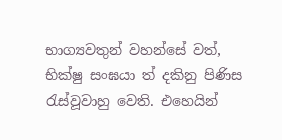භාග්‍යවතුන් වහන්සේ වත්, භික්ෂු සංඝයා ත් දකිනු පිණිස රැස්වූවාහු වෙති. එහෙයින්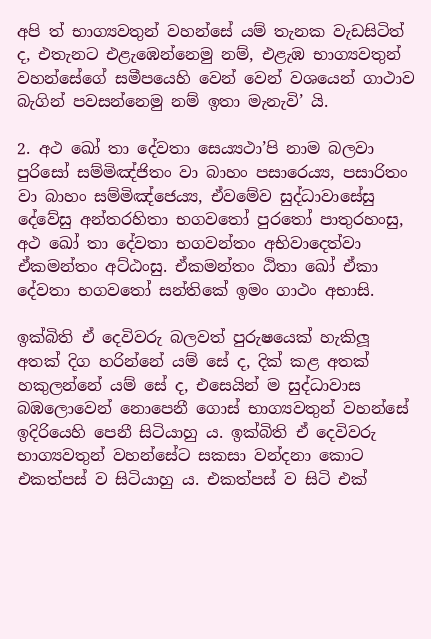අපි ත් භාග්‍යවතුන් වහන්සේ යම් තැනක වැඩසිටිත් ද, එතැනට එළැඹෙන්නෙමු නම්, එළැඹ භාග්‍යවතුන් වහන්සේගේ සමීපයෙහි වෙන් වෙන් වශයෙන් ගාථාව බැගින් පවසන්නෙමු නම් ඉතා මැනැවි’ යි.

2. අථ ඛෝ තා දේවතා සෙය්‍යථා’පි නාම බලවා පුරිසෝ සම්මිඤ්ජිතං වා බාහං පසාරෙය්‍ය, පසාරිතං වා බාහං සම්මිඤ්ජෙය්‍ය, ඒවමේව සුද්ධාවාසේසු දේවේසු අන්තරහිතා භගවතෝ පුරතෝ පාතුරහංසු, අථ ඛෝ තා දේවතා භගවන්තං අභිවාදෙත්වා ඒකමන්තං අට්ඨංසු. ඒකමන්තං ඨිතා ඛෝ ඒකා දේවතා භගවතෝ සන්තිකේ ඉමං ගාථං අභාසි.

ඉක්බිති ඒ දෙවිවරු බලවත් පුරුෂයෙක් හැකිලූ අතක් දිග හරින්නේ යම් සේ ද, දික් කළ අතක් හකුලන්නේ යම් සේ ද, එසෙයින් ම සුද්ධාවාස බඹලොවෙන් නොපෙනී ගොස් භාග්‍යවතුන් වහන්සේ ඉදිරියෙහි පෙනී සිටියාහු ය. ඉක්බිති ඒ දෙවිවරු භාග්‍යවතුන් වහන්සේට සකසා වන්දනා කොට එකත්පස් ව සිටියාහු ය. එකත්පස් ව සිටි එක්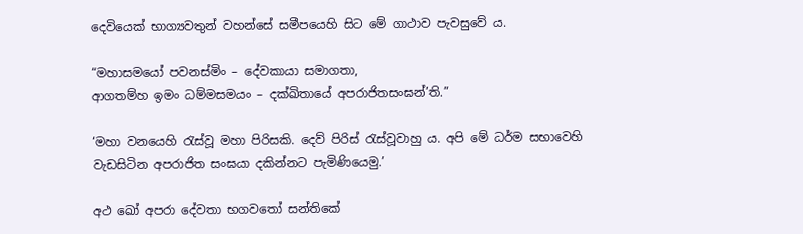දෙවියෙක් භාග්‍යවතුන් වහන්සේ සමීපයෙහි සිට මේ ගාථාව පැවසුවේ ය.

“මහාසමයෝ පවනස්මිං – දේවකායා සමාගතා,
ආගතම්හ ඉමං ධම්මසමයං – දක්ඛිතායේ අපරාජිතසංඝන්’ති.”

‘මහා වනයෙහි රැස්වූ මහා පිරිසකි. දෙව් පිරිස් රැස්වූවාහු ය. අපි මේ ධර්ම සභාවෙහි වැඩසිටින අපරාජිත සංඝයා දකින්නට පැමිණියෙමු.’

අථ ඛෝ අපරා දේවතා භගවතෝ සන්තිකේ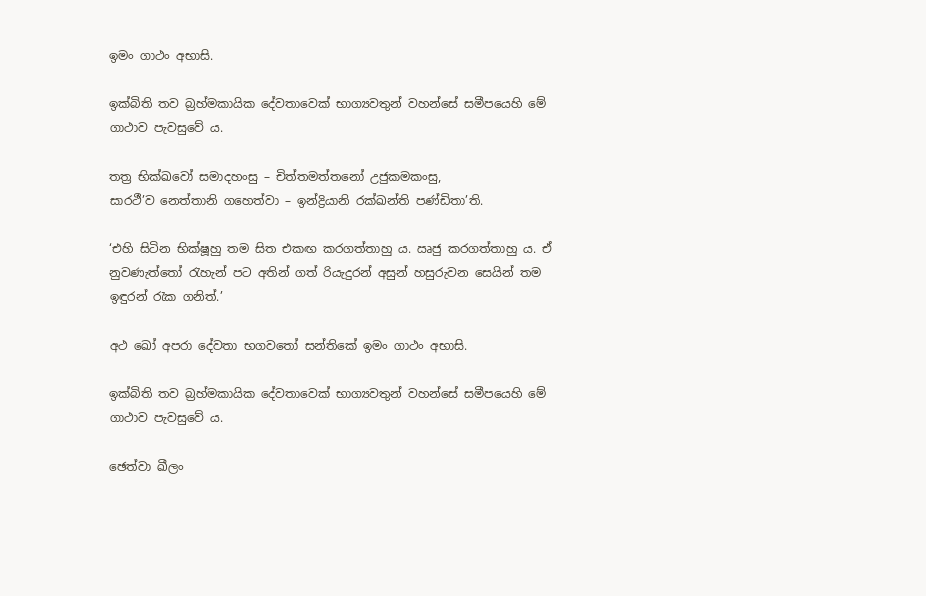ඉමං ගාථං අභාසි.

ඉක්බිති තව බ්‍රහ්මකායික දේවතාවෙක් භාග්‍යවතුන් වහන්සේ සමීපයෙහි මේ ගාථාව පැවසුවේ ය.

තත්‍ර භික්ඛවෝ සමාදහංසු – චිත්තමත්තනෝ උජුකමකංසු,
සාරථී’ව නෙත්තානි ගහෙත්වා – ඉන්ද්‍රියානි රක්ඛන්ති පණ්ඩිතා’ති.

‘එහි සිටින භික්ෂූහු තම සිත එකඟ කරගත්තාහු ය. ඍජු කරගත්තාහු ය. ඒ නුවණැත්තෝ රැහැන් පට අතින් ගත් රියැදුරන් අසුන් හසුරුවන සෙයින් තම ඉඳුරන් රැක ගනිත්.’

අථ ඛෝ අපරා දේවතා භගවතෝ සන්තිකේ ඉමං ගාථං අභාසි.

ඉක්බිති තව බ්‍රහ්මකායික දේවතාවෙක් භාග්‍යවතුන් වහන්සේ සමීපයෙහි මේ ගාථාව පැවසුවේ ය.

ඡෙත්වා ඛීලං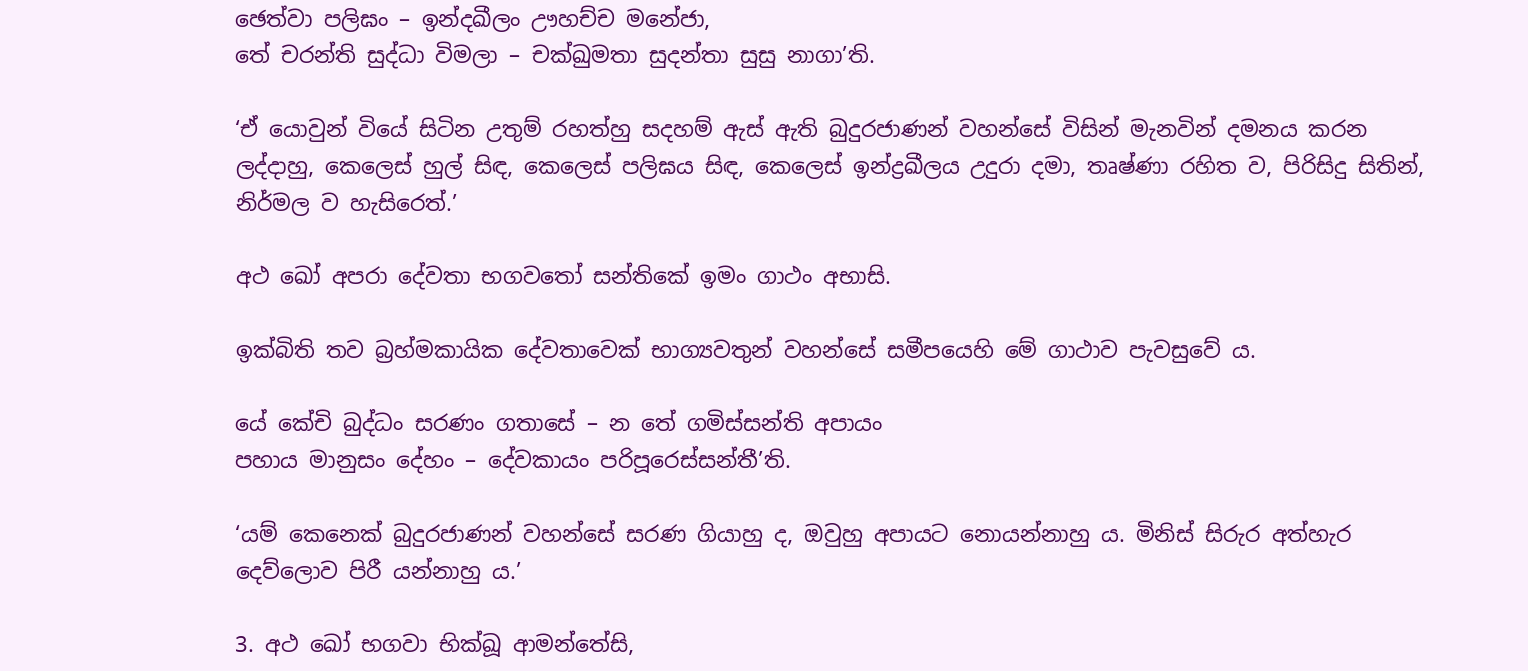ඡෙත්වා පලිඝං – ඉන්දඛීලං ඌහච්ච මනේජා,
තේ චරන්ති සුද්ධා විමලා – චක්ඛුමතා සුදන්තා සුසු නාගා’ති.

‘ඒ යොවුන් වියේ සිටින උතුම් රහත්හු සදහම් ඇස් ඇති බුදුරජාණන් වහන්සේ විසින් මැනවින් දමනය කරන ලද්දාහු, කෙලෙස් හුල් සිඳ, කෙලෙස් පලිඝය සිඳ, කෙලෙස් ඉන්ද්‍රඛීලය උදුරා දමා, තෘෂ්ණා රහිත ව, පිරිසිදු සිතින්, නිර්මල ව හැසිරෙත්.’

අථ ඛෝ අපරා දේවතා භගවතෝ සන්තිකේ ඉමං ගාථං අභාසි.

ඉක්බිති තව බ්‍රහ්මකායික දේවතාවෙක් භාග්‍යවතුන් වහන්සේ සමීපයෙහි මේ ගාථාව පැවසුවේ ය.

යේ කේචි බුද්ධං සරණං ගතාසේ – න තේ ගමිස්සන්ති අපායං
පහාය මානුසං දේහං – දේවකායං පරිපූරෙස්සන්තී’ති.

‘යම් කෙනෙක් බුදුරජාණන් වහන්සේ සරණ ගියාහු ද, ඔවුහු අපායට නොයන්නාහු ය. මිනිස් සිරුර අත්හැර දෙව්ලොව පිරී යන්නාහු ය.’

3. අථ ඛෝ භගවා භික්ඛූ ආමන්තේසි,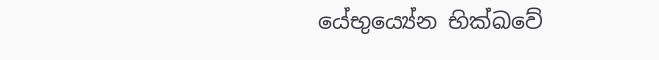යේභුය්‍යේන භික්ඛවේ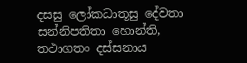දසසු ලෝකධාතූසු දේවතා සන්නිපතිතා හොන්ති, තථාගතං දස්සනාය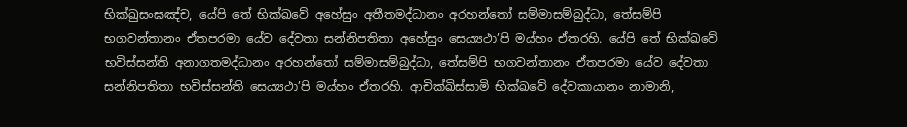භික්ඛුසංඝඤ්ච, යේපි තේ භික්ඛවේ අහේසුං අතීතමද්ධානං අරහන්තෝ සම්මාසම්බුද්ධා, තේසම්පි භගවන්තානං ඒතපරමා යේව දේවතා සන්නිපතිතා අහේසුං සෙය්‍යථා’පි මය්හං ඒතරහි. යේපි තේ භික්ඛවේ භවිස්සන්ති අනාගතමද්ධානං අරහන්තෝ සම්මාසම්බුද්ධා, තේසම්පි භගවන්තානං ඒතපරමා යේව දේවතා සන්නිපතිතා භවිස්සන්ති සෙය්‍යථා’පි මය්හං ඒතරහි. ආචික්ඛිස්සාමි භික්ඛවේ දේවකායානං නාමානි,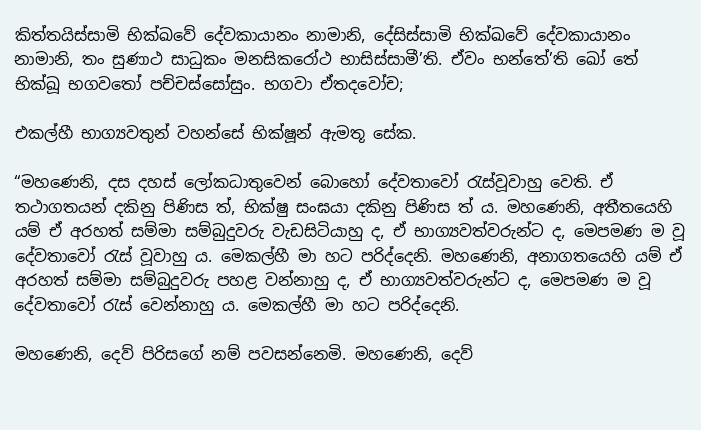කිත්තයිස්සාමි භික්ඛවේ දේවකායානං නාමානි, දේසිස්සාමි භික්ඛවේ දේවකායානං නාමානි, තං සුණාථ සාධුකං මනසිකරෝථ භාසිස්සාමී’ති. ඒවං භන්තේ’ති ඛෝ තේ භික්ඛූ භගවතෝ පච්චස්සෝසුං. භගවා ඒතදවෝච;

එකල්හී භාග්‍යවතුන් වහන්සේ භික්ෂූන් ඇමතූ සේක.

“මහණෙනි, දස දහස් ලෝකධාතුවෙන් බොහෝ දේවතාවෝ රැස්වූවාහු වෙති. ඒ තථාගතයන් දකිනු පිණිස ත්, භික්ෂු සංඝයා දකිනු පිණිස ත් ය. මහණෙනි, අතීතයෙහි යම් ඒ අරහත් සම්මා සම්බුදුවරු වැඩසිටියාහු ද, ඒ භාග්‍යවත්වරුන්ට ද, මෙපමණ ම වූ දේවතාවෝ රැස් වූවාහු ය. මෙකල්හී මා හට පරිද්දෙනි. මහණෙනි, අනාගතයෙහි යම් ඒ අරහත් සම්මා සම්බුදුවරු පහළ වන්නාහු ද, ඒ භාග්‍යවත්වරුන්ට ද, මෙපමණ ම වූ දේවතාවෝ රැස් වෙන්නාහු ය. මෙකල්හී මා හට පරිද්දෙනි.

මහණෙනි, දෙව් පිරිසගේ නම් පවසන්නෙමි. මහණෙනි, දෙව්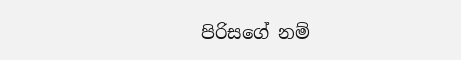පිරිසගේ නම්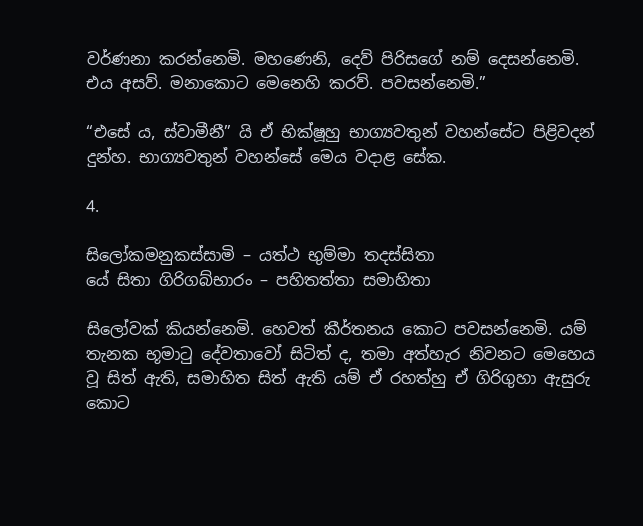වර්ණනා කරන්නෙමි. මහණෙනි, දෙව් පිරිසගේ නම් දෙසන්නෙමි. එය අසව්. මනාකොට මෙනෙහි කරව්. පවසන්නෙමි.”

“එසේ ය, ස්වාමීනී” යි ඒ භික්ෂූහු භාග්‍යවතුන් වහන්සේට පිළිවදන් දුන්හ. භාග්‍යවතුන් වහන්සේ මෙය වදාළ සේක.

4.

සිලෝකමනුකස්සාමි – යත්ථ භුම්මා තදස්සිතා
යේ සිතා ගිරිගබ්භාරං – පහිතත්තා සමාහිතා

සිලෝවක් කියන්නෙමි. හෙවත් කීර්තනය කොට පවසන්නෙමි. යම් තැනක භූමාටු දේවතාවෝ සිටිත් ද, තමා අත්හැර නිවනට මෙහෙය වූ සිත් ඇති, සමාහිත සිත් ඇති යම් ඒ රහත්හු ඒ ගිරිගුහා ඇසුරු කොට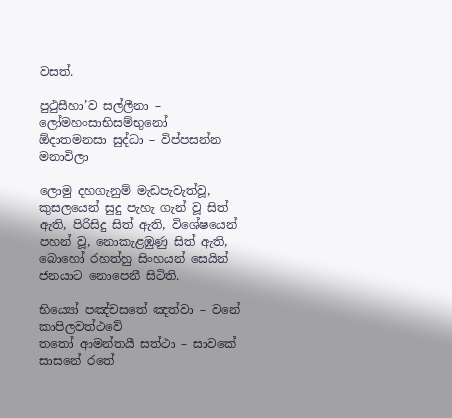වසත්.

පුථුසීහා’ව සල්ලීනා – ලෝමහංසාභිසම්භුනෝ
ඕදාතමනසා සුද්ධා – විප්පසන්න මනාවිලා

ලොමු දහගැනුම් මැඩපැවැත්වූ, කුසලයෙන් සුදු පැහැ ගැන් වූ සිත් ඇති, පිරිසිදු සිත් ඇති, විශේෂයෙන් පහන් වූ, නොකැළඹුණු සිත් ඇති, බොහෝ රහත්හු සිංහයන් සෙයින් ජනයාට නොපෙනී සිටිති.

භිය්‍යෝ පඤ්චසතේ ඤත්වා – වනේ කාපිලවත්ථවේ
තතෝ ආමන්තයී සත්ථා – සාවකේ සාසනේ රතේ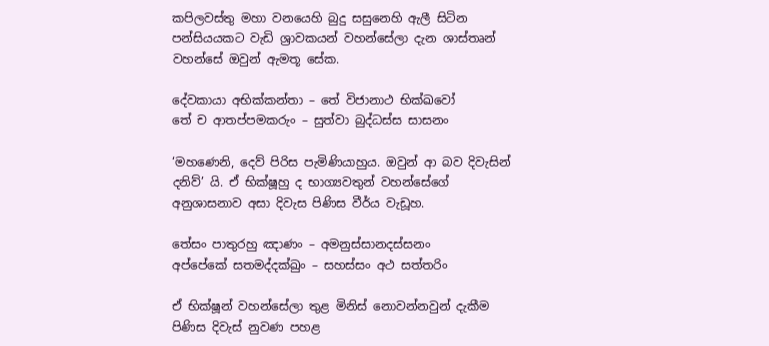කපිලවස්තු මහා වනයෙහි බුදු සසුනෙහි ඇලී සිටින පන්සියයකට වැඩි ශ්‍රාවකයන් වහන්සේලා දැන ශාස්තෘන් වහන්සේ ඔවුන් ඇමතූ සේක.

දේවකායා අභික්කන්තා – තේ විජානාථ භික්ඛවෝ
තේ ච ආතප්පමකරුං – සුත්වා බුද්ධස්ස සාසනං

‘මහණෙනි, දෙව් පිරිස පැමිණියාහුය. ඔවුන් ආ බව දිවැසින් දනිව්’ යි. ඒ භික්ෂූහු ද භාග්‍යවතුන් වහන්සේගේ අනුශාසනාව අසා දිවැස පිණිස වීර්ය වැඩූහ.

තේසං පාතුරහු ඤාණං – අමනුස්සානදස්සනං
අප්පේකේ සතමද්දක්ඛුං – සහස්සං අථ සත්තරිං

ඒ භික්ෂූන් වහන්සේලා තුළ මිනිස් නොවන්නවුන් දැකීම පිණිස දිවැස් නුවණ පහළ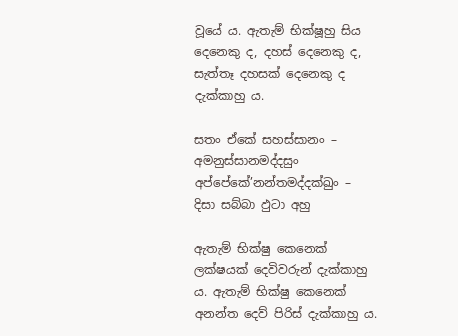වූයේ ය. ඇතැම් භික්ෂූහු සිය දෙනෙකු ද, දහස් දෙනෙකු ද, සැත්තෑ දහසක් දෙනෙකු ද දැක්කාහු ය.

සතං ඒකේ සහස්සානං – අමනුස්සානමද්දසුං
අප්පේකේ’නන්තමද්දක්ඛුං – දිසා සබ්බා ඵුටා අහු

ඇතැම් භික්ෂු කෙනෙක් ලක්ෂයක් දෙවිවරුන් දැක්කාහු ය. ඇතැම් භික්ෂු කෙනෙක් අනන්ත දෙව් පිරිස් දැක්කාහු ය.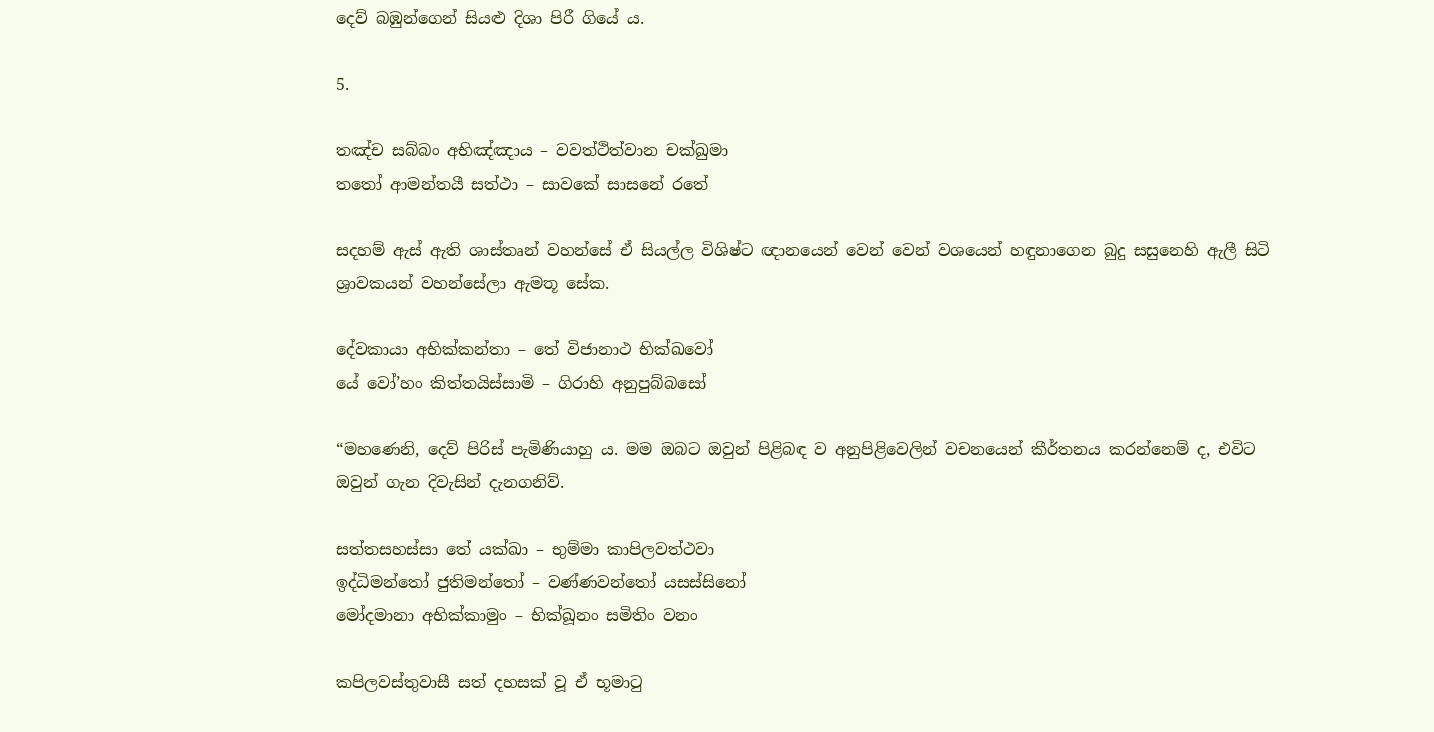දෙව් බඹුන්ගෙන් සියළු දිශා පිරී ගියේ ය.

5.

තඤ්ච සබ්බං අභිඤ්ඤාය – වවත්ථිත්වාන චක්ඛුමා
තතෝ ආමන්තයී සත්ථා – සාවකේ සාසනේ රතේ

සදහම් ඇස් ඇති ශාස්තෘන් වහන්සේ ඒ සියල්ල විශිෂ්ට ඥානයෙන් වෙන් වෙන් වශයෙන් හඳුනාගෙන බුදු සසුනෙහි ඇලී සිටි ශ්‍රාවකයන් වහන්සේලා ඇමතූ සේක.

දේවකායා අභික්කන්තා – තේ විජානාථ භික්ඛවෝ
යේ වෝ’හං කිත්තයිස්සාමි – ගිරාහි අනුපුබ්බසෝ

“මහණෙනි, දෙව් පිරිස් පැමිණියාහු ය. මම ඔබට ඔවුන් පිළිබඳ ව අනුපිළිවෙලින් වචනයෙන් කීර්තනය කරන්නෙම් ද, එවිට ඔවුන් ගැන දිවැසින් දැනගනිව්.

සත්තසහස්සා තේ යක්ඛා – භුම්මා කාපිලවත්ථවා
ඉද්ධිමන්තෝ ජුතිමන්තෝ – වණ්ණවන්තෝ යසස්සිනෝ
මෝදමානා අභික්කාමුං – භික්ඛූනං සමිතිං වනං

කපිලවස්තුවාසී සත් දහසක් වූ ඒ භූමාටු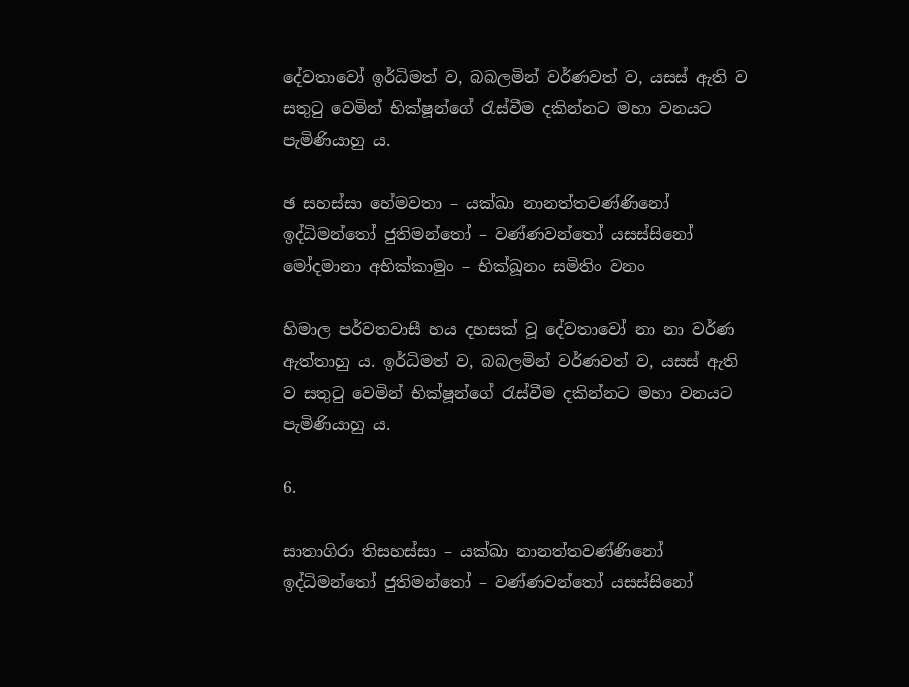දේවතාවෝ ඉර්ධිමත් ව, බබලමින් වර්ණවත් ව, යසස් ඇති ව සතුටු වෙමින් භික්ෂූන්ගේ රැස්වීම දකින්නට මහා වනයට පැමිණියාහු ය.

ඡ සහස්සා හේමවතා – යක්ඛා නානත්තවණ්ණිනෝ
ඉද්ධිමන්තෝ ජුතිමන්තෝ – වණ්ණවන්තෝ යසස්සිනෝ
මෝදමානා අභික්කාමුං – භික්ඛූනං සමිතිං වනං

හිමාල පර්වතවාසී හය දහසක් වූ දේවතාවෝ නා නා වර්ණ ඇත්තාහු ය. ඉර්ධිමත් ව, බබලමින් වර්ණවත් ව, යසස් ඇති ව සතුටු වෙමින් භික්ෂූන්ගේ රැස්වීම දකින්නට මහා වනයට පැමිණියාහු ය.

6.

සාතාගිරා තිසහස්සා – යක්ඛා නානත්තවණ්ණිනෝ
ඉද්ධිමන්තෝ ජුතිමන්තෝ – වණ්ණවන්තෝ යසස්සිනෝ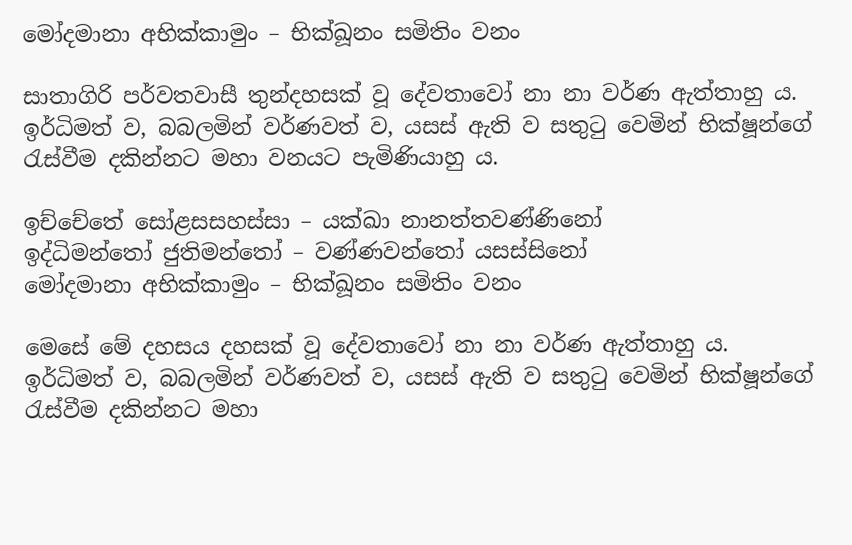මෝදමානා අභික්කාමුං – භික්ඛූනං සමිතිං වනං

සාතාගිරි පර්වතවාසී තුන්දහසක් වූ දේවතාවෝ නා නා වර්ණ ඇත්තාහු ය. ඉර්ධිමත් ව, බබලමින් වර්ණවත් ව, යසස් ඇති ව සතුටු වෙමින් භික්ෂූන්ගේ රැස්වීම දකින්නට මහා වනයට පැමිණියාහු ය.

ඉච්චේතේ සෝළසසහස්සා – යක්ඛා නානත්තවණ්ණිනෝ
ඉද්ධිමන්තෝ ජුතිමන්තෝ – වණ්ණවන්තෝ යසස්සිනෝ
මෝදමානා අභික්කාමුං – භික්ඛූනං සමිතිං වනං

මෙසේ මේ දහසය දහසක් වූ දේවතාවෝ නා නා වර්ණ ඇත්තාහු ය. ඉර්ධිමත් ව, බබලමින් වර්ණවත් ව, යසස් ඇති ව සතුටු වෙමින් භික්ෂූන්ගේ රැස්වීම දකින්නට මහා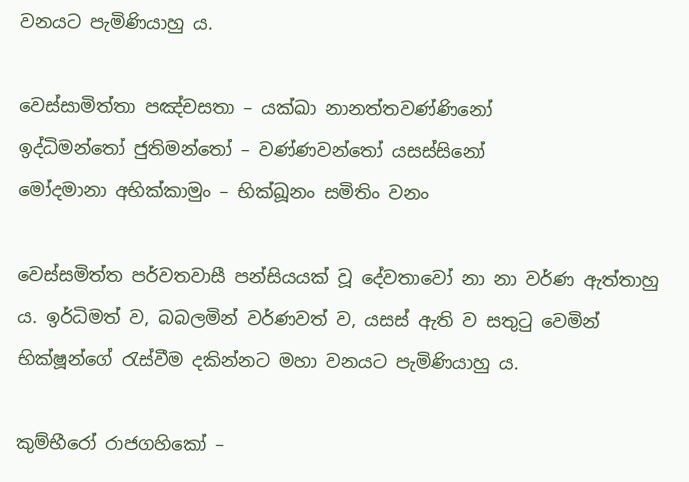වනයට පැමිණියාහු ය.

වෙස්සාමිත්තා පඤ්චසතා – යක්ඛා නානත්තවණ්ණිනෝ
ඉද්ධිමන්තෝ ජුතිමන්තෝ – වණ්ණවන්තෝ යසස්සිනෝ
මෝදමානා අභික්කාමුං – භික්ඛූනං සමිතිං වනං

වෙස්සමිත්ත පර්වතවාසී පන්සියයක් වූ දේවතාවෝ නා නා වර්ණ ඇත්තාහු ය. ඉර්ධිමත් ව, බබලමින් වර්ණවත් ව, යසස් ඇති ව සතුටු වෙමින් භික්ෂූන්ගේ රැස්වීම දකින්නට මහා වනයට පැමිණියාහු ය.

කුම්භීරෝ රාජගහිකෝ –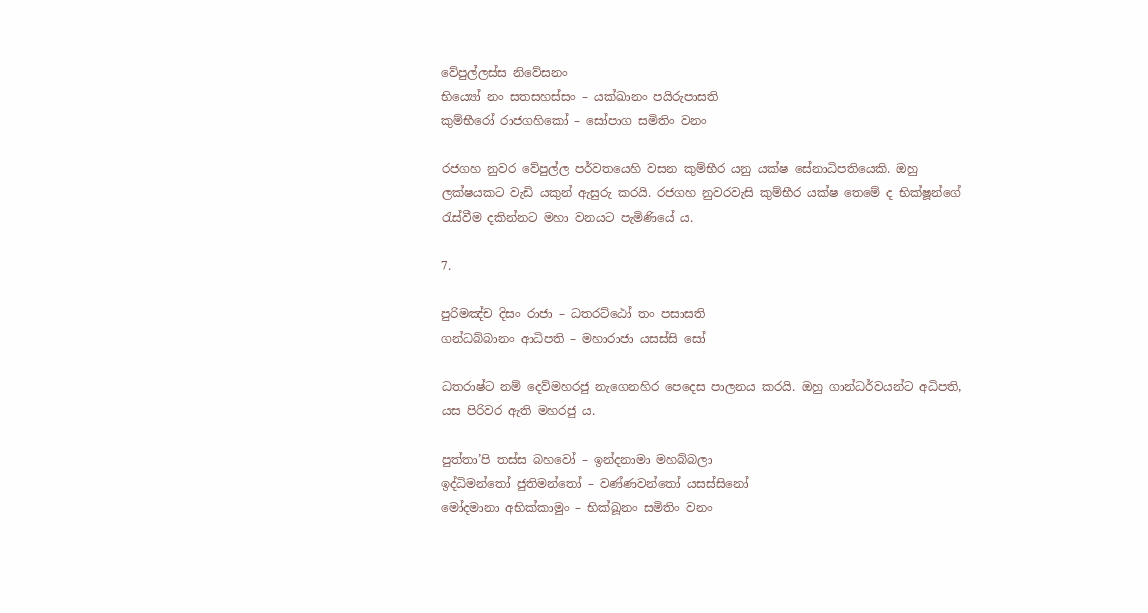වේපුල්ලස්ස නිවේසනං
භිය්‍යෝ නං සතසහස්සං – යක්ඛානං පයිරුපාසති
කුම්භීරෝ රාජගහිකෝ – සෝපාග සමිතිං වනං

රජගහ නුවර වේපුල්ල පර්වතයෙහි වසන කුම්භීර යනු යක්ෂ සේනාධිපතියෙකි. ඔහු ලක්ෂයකට වැඩි යකුන් ඇසුරු කරයි. රජගහ නුවරවැසි කුම්භීර යක්ෂ තෙමේ ද භික්ෂූන්ගේ රැස්වීම දකින්නට මහා වනයට පැමිණියේ ය.

7.

පුරිමඤ්ච දිසං රාජා – ධතරට්ඨෝ තං පසාසති
ගන්ධබ්බානං ආධිපති – මහාරාජා යසස්සි සෝ

ධතරාෂ්ට නම් දෙව්මහරජු නැගෙනහිර පෙදෙස පාලනය කරයි. ඔහු ගාන්ධර්වයන්ට අධිපති, යස පිරිවර ඇති මහරජු ය.

පුත්තා’පි තස්ස බහවෝ – ඉන්දනාමා මහබ්බලා
ඉද්ධිමන්තෝ ජුතිමන්තෝ – වණ්ණවන්තෝ යසස්සිනෝ
මෝදමානා අභික්කාමුං – භික්ඛූනං සමිතිං වනං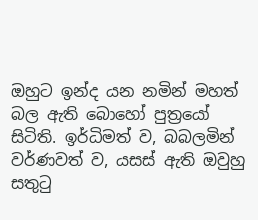ඔහුට ඉන්ද යන නමින් මහත් බල ඇති බොහෝ පුත්‍රයෝ සිටිති. ඉර්ධිමත් ව, බබලමින් වර්ණවත් ව, යසස් ඇති ඔවුහු සතුටු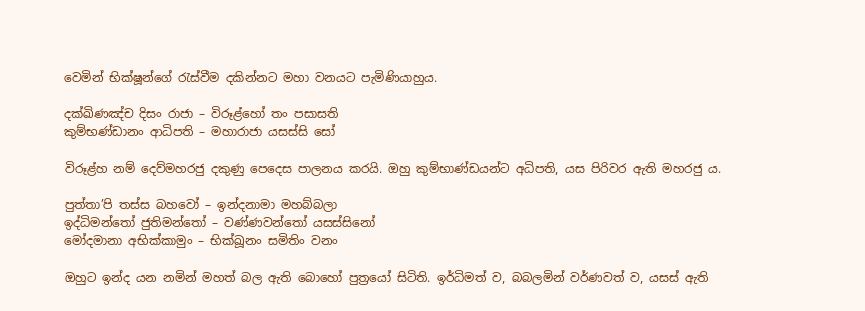වෙමින් භික්ෂූන්ගේ රැස්වීම දකින්නට මහා වනයට පැමිණියාහුය.

දක්ඛිණඤ්ච දිසං රාජා – විරූළ්හෝ තං පසාසති
කුම්භණ්ඩානං ආධිපති – මහාරාජා යසස්සි සෝ

විරූළ්හ නම් දෙව්මහරජු දකුණු පෙදෙස පාලනය කරයි. ඔහු කුම්භාණ්ඩයන්ට අධිපති, යස පිරිවර ඇති මහරජු ය.

පුත්තා’පි තස්ස බහවෝ – ඉන්දනාමා මහබ්බලා
ඉද්ධිමන්තෝ ජුතිමන්තෝ – වණ්ණවන්තෝ යසස්සිනෝ
මෝදමානා අභික්කාමුං – භික්ඛූනං සමිතිං වනං

ඔහුට ඉන්ද යන නමින් මහත් බල ඇති බොහෝ පුත්‍රයෝ සිටිති. ඉර්ධිමත් ව, බබලමින් වර්ණවත් ව, යසස් ඇති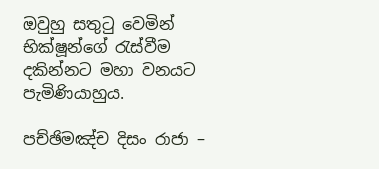ඔවුහු සතුටු වෙමින් භික්ෂූන්ගේ රැස්වීම දකින්නට මහා වනයට පැමිණියාහුය.

පච්ඡිමඤ්ච දිසං රාජා –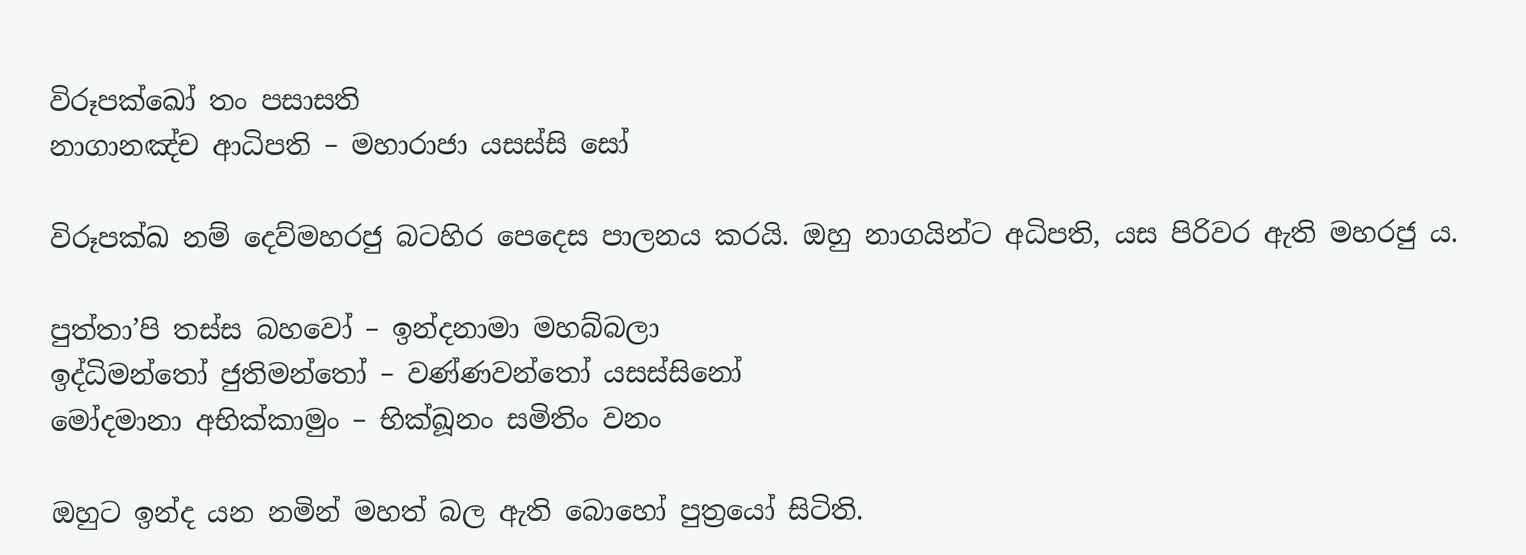විරූපක්ඛෝ තං පසාසති
නාගානඤ්ච ආධිපති – මහාරාජා යසස්සි සෝ

විරූපක්ඛ නම් දෙව්මහරජු බටහිර පෙදෙස පාලනය කරයි. ඔහු නාගයින්ට අධිපති, යස පිරිවර ඇති මහරජු ය.

පුත්තා’පි තස්ස බහවෝ – ඉන්දනාමා මහබ්බලා
ඉද්ධිමන්තෝ ජුතිමන්තෝ – වණ්ණවන්තෝ යසස්සිනෝ
මෝදමානා අභික්කාමුං – භික්ඛූනං සමිතිං වනං

ඔහුට ඉන්ද යන නමින් මහත් බල ඇති බොහෝ පුත්‍රයෝ සිටිති.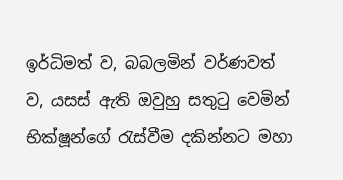ඉර්ධිමත් ව, බබලමින් වර්ණවත් ව, යසස් ඇති ඔවුහු සතුටු වෙමින් භික්ෂූන්ගේ රැස්වීම දකින්නට මහා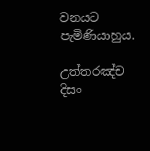වනයට පැමිණියාහුය.

උත්තරඤ්ච දිසං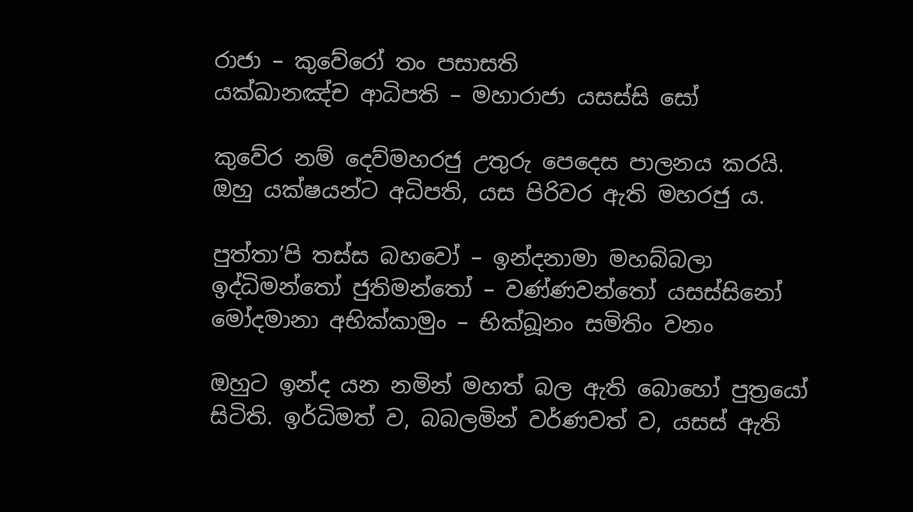රාජා – කුවේරෝ තං පසාසති
යක්ඛානඤ්ච ආධිපති – මහාරාජා යසස්සි සෝ

කුවේර නම් දෙව්මහරජු උතුරු පෙදෙස පාලනය කරයි. ඔහු යක්ෂයන්ට අධිපති, යස පිරිවර ඇති මහරජු ය.

පුත්තා’පි තස්ස බහවෝ – ඉන්දනාමා මහබ්බලා
ඉද්ධිමන්තෝ ජුතිමන්තෝ – වණ්ණවන්තෝ යසස්සිනෝ
මෝදමානා අභික්කාමුං – භික්ඛූනං සමිතිං වනං

ඔහුට ඉන්ද යන නමින් මහත් බල ඇති බොහෝ පුත්‍රයෝ සිටිති. ඉර්ධිමත් ව, බබලමින් වර්ණවත් ව, යසස් ඇති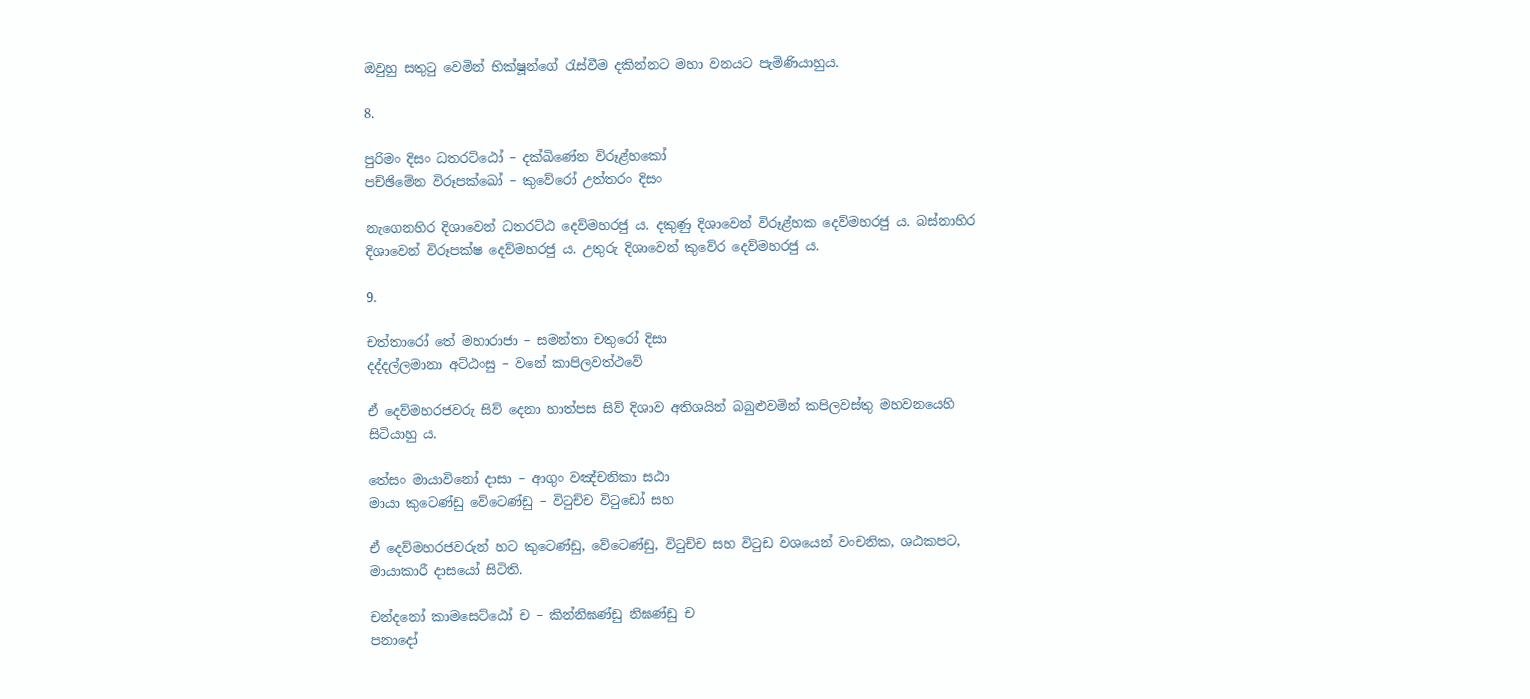ඔවුහු සතුටු වෙමින් භික්ෂූන්ගේ රැස්වීම දකින්නට මහා වනයට පැමිණියාහුය.

8.

පුරිමං දිසං ධතරට්ඨෝ – දක්ඛිණේන විරූළ්හකෝ
පච්ඡිමේන විරූපක්ඛෝ – කුවේරෝ උත්තරං දිසං

නැගෙනහිර දිශාවෙන් ධතරට්ඨ දෙව්මහරජු ය. දකුණු දිශාවෙන් විරූළ්හක දෙව්මහරජු ය. බස්නාහිර දිශාවෙන් විරූපක්ෂ දෙව්මහරජු ය. උතුරු දිශාවෙන් කුවේර දෙව්මහරජු ය.

9.

චත්තාරෝ තේ මහාරාජා – සමන්තා චතුරෝ දිසා
දද්දල්ලමානා අට්ඨංසු – වනේ කාපිලවත්ථවේ

ඒ දෙව්මහරජවරු සිව් දෙනා හාත්පස සිව් දිශාව අතිශයින් බබුළුවමින් කපිලවස්තු මහවනයෙහි සිටියාහු ය.

තේසං මායාවිනෝ දාසා – ආගුං වඤ්චනිකා සඨා
මායා කුටෙණ්ඩු වේටෙණ්ඩු – විටුච්ච විටුඩෝ සහ

ඒ දෙව්මහරජවරුන් හට කුටෙණ්ඩු, වේටෙණ්ඩු, විටුච්ච සහ විටුඩ වශයෙන් වංචනික, ශඨකපට, මායාකාරී දාසයෝ සිටිති.

චන්දනෝ කාමසෙට්ඨෝ ච – කින්නිඝණ්ඩු නිඝණ්ඩු ච
පනාදෝ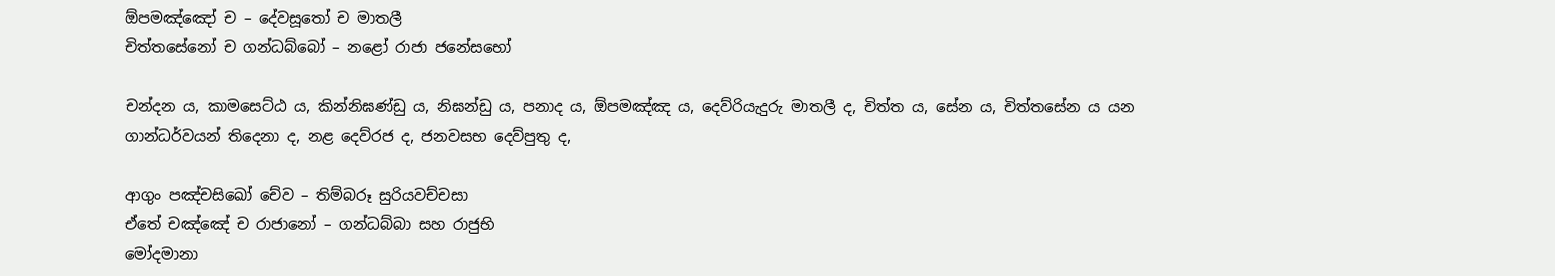ඕපමඤ්ඤෝ ච – දේවසූතෝ ච මාතලී
චිත්තසේනෝ ච ගන්ධබ්බෝ – නළෝ රාජා ජනේසභෝ

චන්දන ය, කාමසෙට්ඨ ය, කින්නිඝණ්ඩු ය, නිඝන්ඩු ය, පනාද ය, ඕපමඤ්ඤ ය, දෙව්රියැදුරු මාතලී ද, චිත්ත ය, සේන ය, චිත්තසේන ය යන ගාන්ධර්වයන් තිදෙනා ද, නළ දෙව්රජ ද, ජනවසභ දෙව්පුතු ද,

ආගුං පඤ්චසිඛෝ චේව – තිම්බරූ සුරියවච්චසා
ඒතේ චඤ්ඤේ ච රාජානෝ – ගන්ධබ්බා සහ රාජුභි
මෝදමානා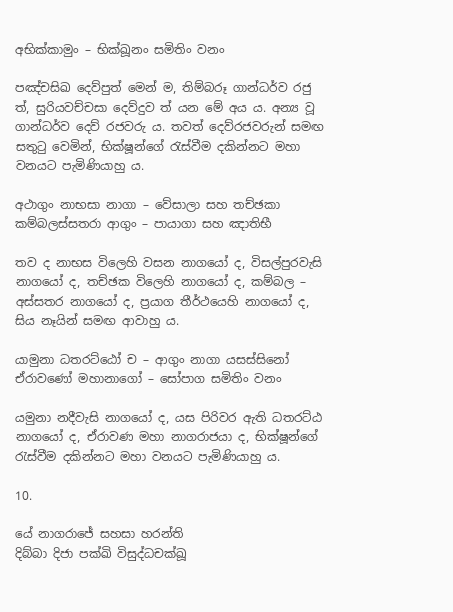අභික්කාමුං – භික්ඛූනං සමිතිං වනං

පඤ්චසිඛ දෙව්පුත් මෙන් ම, තිම්බරූ ගාන්ධර්ව රජු ත්, සුරියවච්චසා දෙව්දුව ත් යන මේ අය ය. අන්‍ය වූ ගාන්ධර්ව දෙව් රජවරු ය. තවත් දෙව්රජවරුන් සමඟ සතුටු වෙමින්, භික්ෂූන්ගේ රැස්වීම දකින්නට මහා වනයට පැමිණියාහු ය.

අථාගුං නාභසා නාගා – වේසාලා සහ තච්ඡකා
කම්බලස්සතරා ආගුං – පායාගා සහ ඤාතිභී

තව ද නාභස විලෙහි වසන නාගයෝ ද, විසල්පුරවැසි නාගයෝ ද, තච්ඡක විලෙහි නාගයෝ ද, කම්බල – අස්සතර නාගයෝ ද, ප්‍රයාග තීර්ථයෙහි නාගයෝ ද, සිය නෑයින් සමඟ ආවාහු ය.

යාමුනා ධතරට්ඨෝ ච – ආගුං නාගා යසස්සිනෝ
ඒරාවණෝ මහානාගෝ – සෝපාග සමිතිං වනං

යමුනා නදීවැසි නාගයෝ ද, යස පිරිවර ඇති ධතරට්ඨ නාගයෝ ද, ඒරාවණ මහා නාගරාජයා ද, භික්ෂූන්ගේ රැස්වීම දකින්නට මහා වනයට පැමිණියාහු ය.

10.

යේ නාගරාජේ සහසා හරන්ති
දිබ්බා දිජා පක්ඛි විසුද්ධචක්ඛූ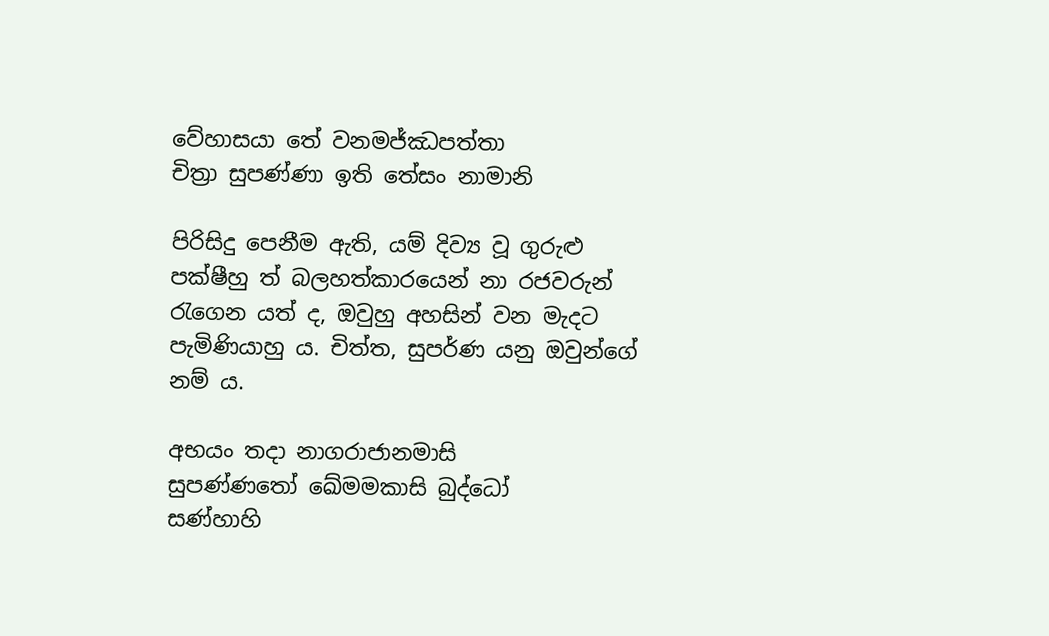වේහාසයා තේ වනමජ්ඣපත්තා
චිත්‍රා සුපණ්ණා ඉති තේසං නාමානි

පිරිසිදු පෙනීම ඇති, යම් දිව්‍ය වූ ගුරුළු පක්ෂීහු ත් බලහත්කාරයෙන් නා රජවරුන් රැගෙන යත් ද, ඔවුහු අහසින් වන මැදට පැමිණියාහු ය. චිත්ත, සුපර්ණ යනු ඔවුන්ගේ නම් ය.

අභයං තදා නාගරාජානමාසි
සුපණ්ණතෝ ඛේමමකාසි බුද්ධෝ
සණ්හාහි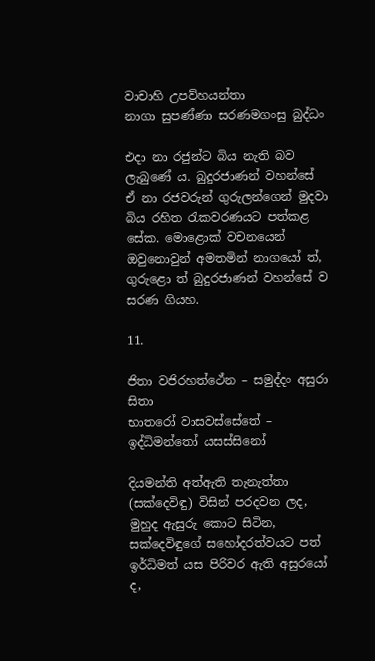වාචාහි උපව්හයන්තා
නාගා සුපණ්ණා සරණමගංසු බුද්ධං

එදා නා රජුන්ට බිය නැති බව ලැබුණේ ය. බුදුරජාණන් වහන්සේ ඒ නා රජවරුන් ගුරුලන්ගෙන් මුදවා බිය රහිත රැකවරණයට පත්කළ සේක. මොළොක් වචනයෙන් ඔවුනොවුන් අමතමින් නාගයෝ ත්, ගුරුළො ත් බුදුරජාණන් වහන්සේ ව සරණ ගියහ.

11.

ජිතා වජිරහත්ථේන – සමුද්දං අසුරා සිතා
භාතරෝ වාසවස්සේතේ – ඉද්ධිමන්තෝ යසස්සිනෝ

දියමන්ති අත්ඇති තැනැත්තා (සක්දෙවිඳු) විසින් පරදවන ලද, මුහුද ඇසුරු කොට සිටින, සක්දෙවිඳුගේ සහෝදරත්වයට පත් ඉර්ධිමත් යස පිරිවර ඇති අසුරයෝ ද,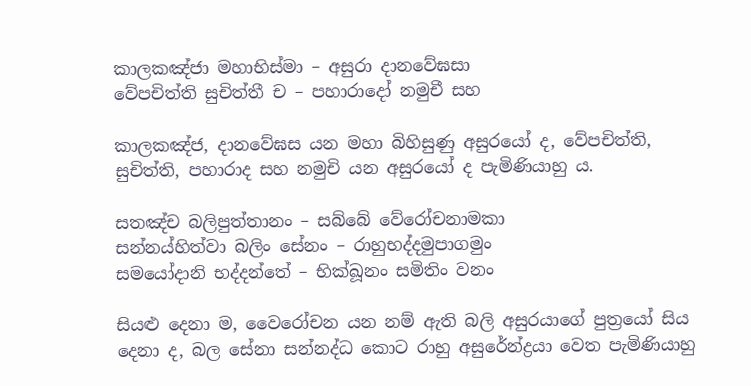කාලකඤ්ජා මහාභිස්මා – අසුරා දානවේඝසා
වේපචිත්ති සුචිත්තී ච – පහාරාදෝ නමුචී සහ

කාලකඤ්ජ, දානවේඝස යන මහා බිහිසුණු අසුරයෝ ද, වේපචිත්ති, සුචිත්ති, පහාරාද සහ නමුචි යන අසුරයෝ ද පැමිණියාහු ය.

සතඤ්ච බලිපුත්තානං – සබ්බේ වේරෝචනාමකා
සන්නය්හිත්වා බලිං සේනං – රාහුභද්දමුපාගමුං
සමයෝදානි භද්දන්තේ – භික්ඛූනං සමිතිං වනං

සියළු දෙනා ම, වෛරෝචන යන නම් ඇති බලි අසුරයාගේ පුත්‍රයෝ සිය දෙනා ද, බල සේනා සන්නද්ධ කොට රාහු අසුරේන්ද්‍රයා වෙත පැමිණියාහු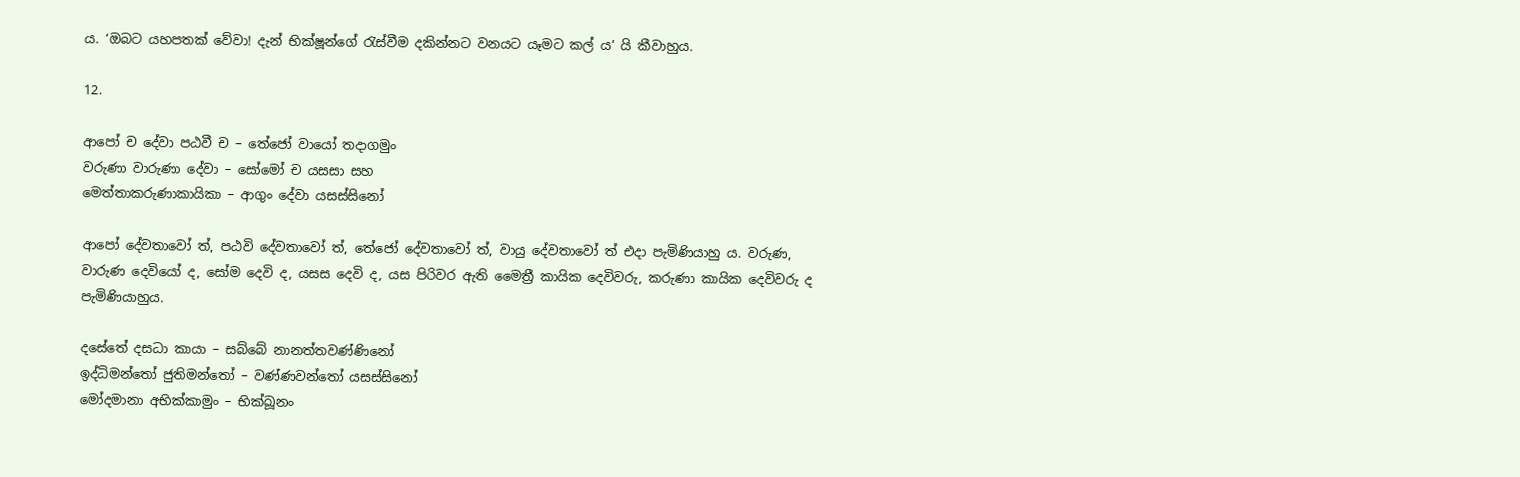ය. ‘ඔබට යහපතක් වේවා! දැන් භික්ෂූන්ගේ රැස්වීම දකින්නට වනයට යෑමට කල් ය’ යි කීවාහුය.

12.

ආපෝ ච දේවා පඨවී ච – තේජෝ වායෝ තදාගමුං
වරුණා වාරුණා දේවා – සෝමෝ ච යසසා සහ
මෙත්තාකරුණාකායිකා – ආගුං දේවා යසස්සිනෝ

ආපෝ දේවතාවෝ ත්, පඨවි දේවතාවෝ ත්, තේජෝ දේවතාවෝ ත්, වායු දේවතාවෝ ත් එදා පැමිණියාහු ය. වරුණ, වාරුණ දෙවියෝ ද, සෝම දෙවි ද, යසස දෙවි ද, යස පිරිවර ඇති මෛත්‍රී කායික දෙවිවරු, කරුණා කායික දෙවිවරු ද පැමිණියාහුය.

දසේතේ දසධා කායා – සබ්බේ නානත්තවණ්ණිනෝ
ඉද්ධිමන්තෝ ජුතිමන්තෝ – වණ්ණවන්තෝ යසස්සිනෝ
මෝදමානා අභික්කාමුං – භික්ඛූනං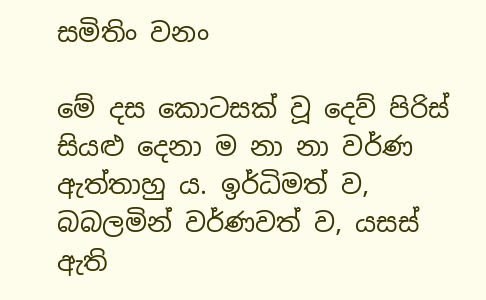සමිතිං වනං

මේ දස කොටසක් වූ දෙව් පිරිස් සියළු දෙනා ම නා නා වර්ණ ඇත්තාහු ය. ඉර්ධිමත් ව, බබලමින් වර්ණවත් ව, යසස් ඇති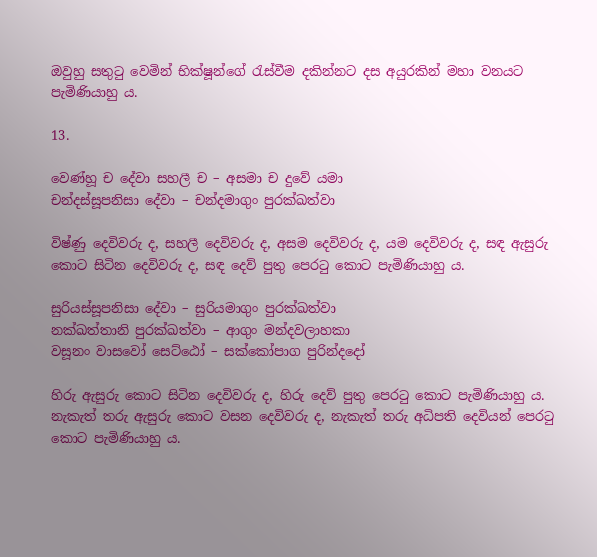ඔවුහු සතුටු වෙමින් භික්ෂූන්ගේ රැස්වීම දකින්නට දස අයුරකින් මහා වනයට පැමිණියාහු ය.

13.

වෙණ්හූ ච දේවා සහලී ච – අසමා ච දුවේ යමා
චන්දස්සූපනිසා දේවා – චන්දමාගුං පුරක්ඛත්වා

විෂ්ණු දෙවිවරු ද, සහලී දෙවිවරු ද, අසම දෙවිවරු ද, යම දෙවිවරු ද, සඳ ඇසුරු කොට සිටින දෙවිවරු ද, සඳ දෙව් පුතු පෙරටු කොට පැමිණියාහු ය.

සුරියස්සූපනිසා දේවා – සුරියමාගුං පුරක්ඛත්වා
නක්ඛත්තානි පුරක්ඛත්වා – ආගුං මන්දවලාහකා
වසූනං වාසවෝ සෙට්ඨෝ – සක්කෝපාග පුරින්දදෝ

හිරු ඇසුරු කොට සිටින දෙවිවරු ද, හිරු දෙව් පුතු පෙරටු කොට පැමිණියාහු ය. නැකැත් තරු ඇසුරු කොට වසන දෙවිවරු ද, නැකැත් තරු අධිපති දෙවියන් පෙරටු කොට පැමිණියාහු ය.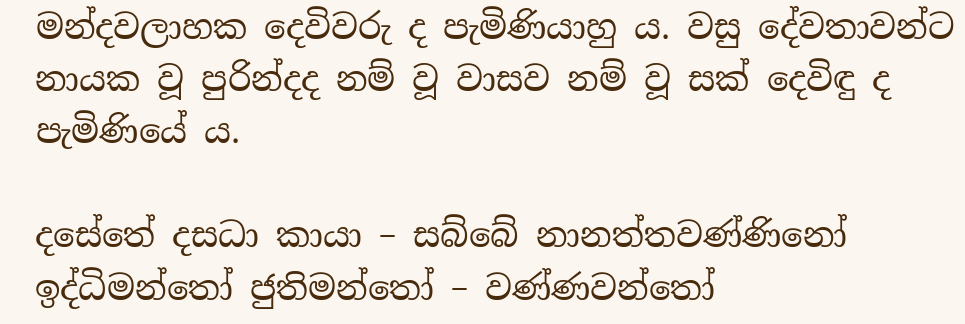මන්දවලාහක දෙවිවරු ද පැමිණියාහු ය. වසු දේවතාවන්ට නායක වූ පුරින්දද නම් වූ වාසව නම් වූ සක් දෙවිඳු ද පැමිණියේ ය.

දසේතේ දසධා කායා – සබ්බේ නානත්තවණ්ණිනෝ
ඉද්ධිමන්තෝ ජුතිමන්තෝ – වණ්ණවන්තෝ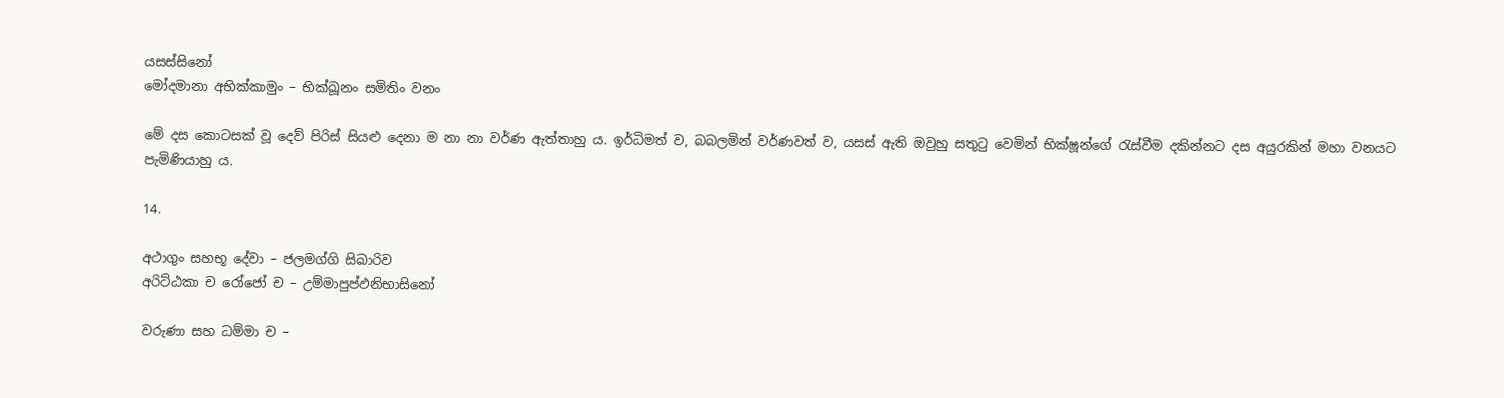යසස්සිනෝ
මෝදමානා අභික්කාමුං – භික්ඛූනං සමිතිං වනං

මේ දස කොටසක් වූ දෙව් පිරිස් සියළු දෙනා ම නා නා වර්ණ ඇත්තාහු ය. ඉර්ධිමත් ව, බබලමින් වර්ණවත් ව, යසස් ඇති ඔවුහු සතුටු වෙමින් භික්ෂූන්ගේ රැස්වීම දකින්නට දස අයුරකින් මහා වනයට පැමිණියාහු ය.

14.

අථාගුං සහභූ දේවා – ජලමග්ගි සිඛාරිව
අරිට්ඨකා ච රෝජෝ ච – උම්මාපුප්ඵනිභාසිනෝ

වරුණා සහ ධම්මා ච –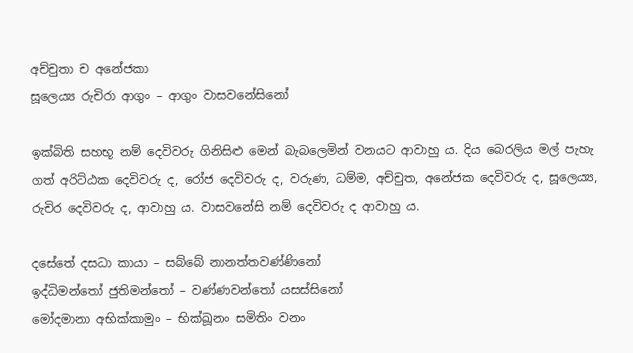අච්චුතා ච අනේජකා
සූලෙය්‍ය රුචිරා ආගුං – ආගුං වාසවනේසිනෝ

ඉක්බිති සහභූ නම් දෙවිවරු ගිනිසිළු මෙන් බැබලෙමින් වනයට ආවාහු ය. දිය බෙරලිය මල් පැහැ ගත් අරිට්ඨක දෙවිවරු ද, රෝජ දෙවිවරු ද, වරුණ, ධම්ම, අච්චුත, අනේජක දෙවිවරු ද, සූලෙය්‍ය, රුචිර දෙවිවරු ද, ආවාහු ය. වාසවනේසි නම් දෙවිවරු ද ආවාහු ය.

දසේතේ දසධා කායා – සබ්බේ නානත්තවණ්ණිනෝ
ඉද්ධිමන්තෝ ජුතිමන්තෝ – වණ්ණවන්තෝ යසස්සිනෝ
මෝදමානා අභික්කාමුං – භික්ඛූනං සමිතිං වනං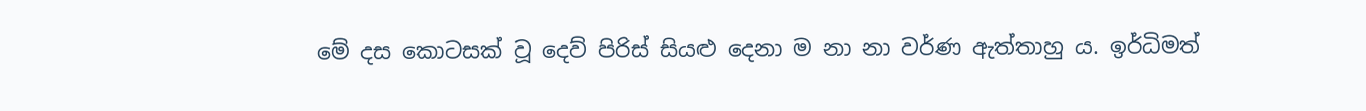මේ දස කොටසක් වූ දෙව් පිරිස් සියළු දෙනා ම නා නා වර්ණ ඇත්තාහු ය. ඉර්ධිමත්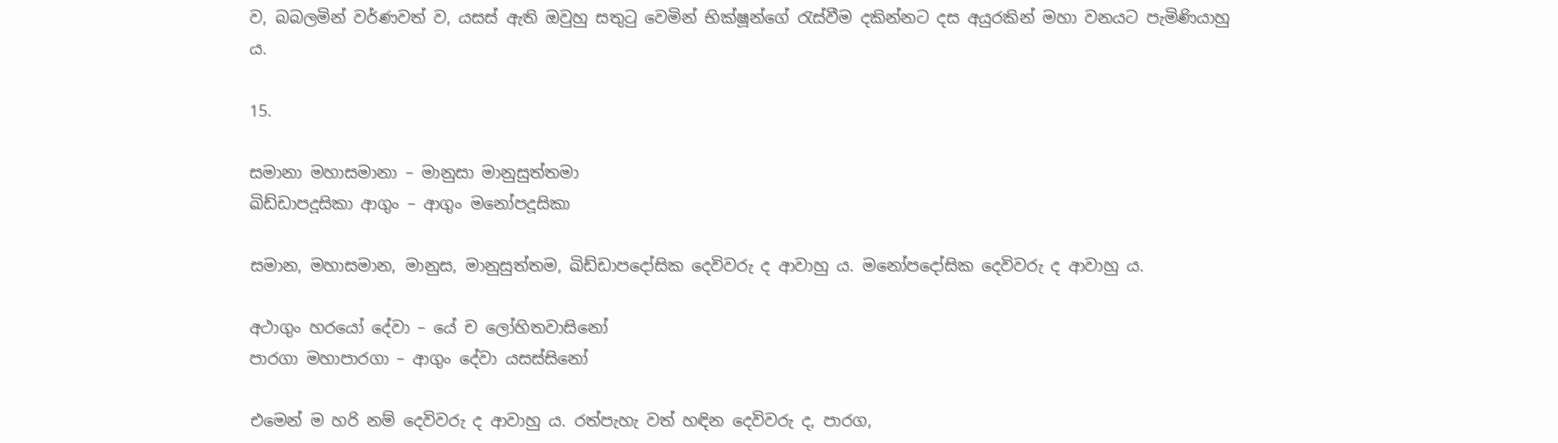ව, බබලමින් වර්ණවත් ව, යසස් ඇති ඔවුහු සතුටු වෙමින් භික්ෂූන්ගේ රැස්වීම දකින්නට දස අයුරකින් මහා වනයට පැමිණියාහු ය.

15.

සමානා මහාසමානා – මානුසා මානුසුත්තමා
ඛිඩ්ඩාපදූසිකා ආගුං – ආගුං මනෝපදූසිකා

සමාන, මහාසමාන, මානුස, මානුසුත්තම, ඛිඩ්ඩාපදෝසික දෙවිවරු ද ආවාහු ය. මනෝපදෝසික දෙවිවරු ද ආවාහු ය.

අථාගුං හරයෝ දේවා – යේ ච ලෝහිතවාසිනෝ
පාරගා මහාපාරගා – ආගුං දේවා යසස්සිනෝ

එමෙන් ම හරි නම් දෙවිවරු ද ආවාහු ය. රත්පැහැ වත් හඳින දෙවිවරු ද, පාරග,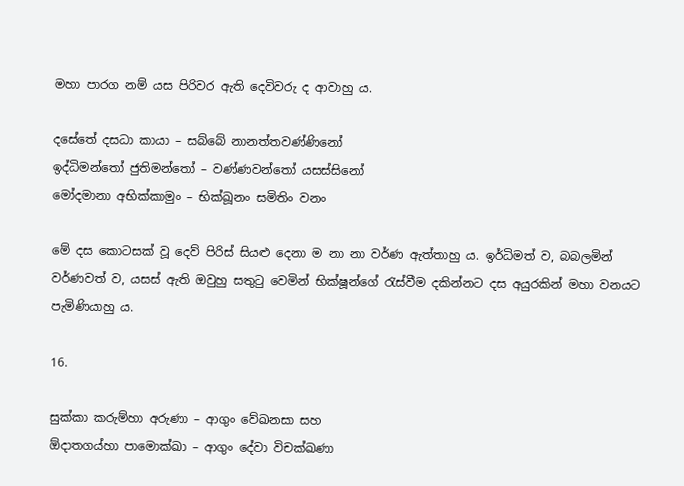මහා පාරග නම් යස පිරිවර ඇති දෙවිවරු ද ආවාහු ය.

දසේතේ දසධා කායා – සබ්බේ නානත්තවණ්ණිනෝ
ඉද්ධිමන්තෝ ජුතිමන්තෝ – වණ්ණවන්තෝ යසස්සිනෝ
මෝදමානා අභික්කාමුං – භික්ඛූනං සමිතිං වනං

මේ දස කොටසක් වූ දෙව් පිරිස් සියළු දෙනා ම නා නා වර්ණ ඇත්තාහු ය. ඉර්ධිමත් ව, බබලමින් වර්ණවත් ව, යසස් ඇති ඔවුහු සතුටු වෙමින් භික්ෂූන්ගේ රැස්වීම දකින්නට දස අයුරකින් මහා වනයට පැමිණියාහු ය.

16.

සුක්කා කරුම්හා අරුණා – ආගුං වේඛනසා සහ
ඕදාතගය්හා පාමොක්ඛා – ආගුං දේවා විචක්ඛණා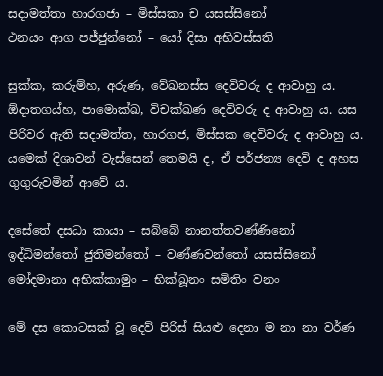සදාමත්තා හාරගජා – මිස්සකා ච යසස්සිනෝ
ථනයං ආග පජ්ජුන්නෝ – යෝ දිසා අභිවස්සති

සුක්ක, කරුම්හ, අරුණ, වේඛනස්ස දෙවිවරු ද ආවාහු ය. ඕදාතගය්හ, පාමොක්ඛ, විචක්ඛණ දෙවිවරු ද ආවාහු ය. යස පිරිවර ඇති සදාමත්ත, හාරගජ, මිස්සක දෙවිවරු ද ආවාහු ය. යමෙක් දිශාවන් වැස්සෙන් තෙමයි ද, ඒ පර්ජන්‍ය දෙවි ද අහස ගුගුරුවමින් ආවේ ය.

දසේතේ දසධා කායා – සබ්බේ නානත්තවණ්ණිනෝ
ඉද්ධිමන්තෝ ජුතිමන්තෝ – වණ්ණවන්තෝ යසස්සිනෝ
මෝදමානා අභික්කාමුං – භික්ඛූනං සමිතිං වනං

මේ දස කොටසක් වූ දෙව් පිරිස් සියළු දෙනා ම නා නා වර්ණ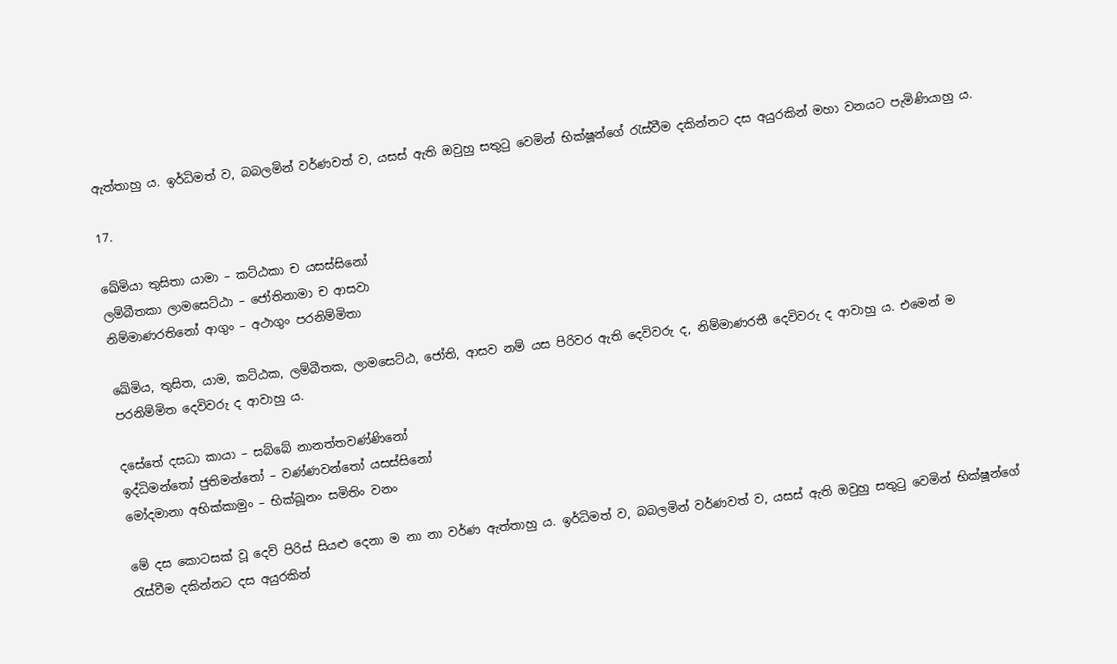ඇත්තාහු ය. ඉර්ධිමත් ව, බබලමින් වර්ණවත් ව, යසස් ඇති ඔවුහු සතුටු වෙමින් භික්ෂූන්ගේ රැස්වීම දකින්නට දස අයුරකින් මහා වනයට පැමිණියාහු ය.

17.

ඛේමියා තුසිතා යාමා – කට්ඨකා ච යසස්සිනෝ
ලම්බීතකා ලාමසෙට්ඨා – ජෝතිනාමා ච ආසවා
නිම්මාණරතිනෝ ආගුං – අථාගුං පරනිම්මිතා

ඛේමිය, තුසිත, යාම, කට්ඨක, ලම්බීතක, ලාමසෙට්ඨ, ජෝති, ආසව නම් යස පිරිවර ඇති දෙවිවරු ද, නිම්මාණරතී දෙවිවරු ද ආවාහු ය. එමෙන් ම පරනිම්මිත දෙවිවරු ද ආවාහු ය.

දසේතේ දසධා කායා – සබ්බේ නානත්තවණ්ණිනෝ
ඉද්ධිමන්තෝ ජුතිමන්තෝ – වණ්ණවන්තෝ යසස්සිනෝ
මෝදමානා අභික්කාමුං – භික්ඛූනං සමිතිං වනං

මේ දස කොටසක් වූ දෙව් පිරිස් සියළු දෙනා ම නා නා වර්ණ ඇත්තාහු ය. ඉර්ධිමත් ව, බබලමින් වර්ණවත් ව, යසස් ඇති ඔවුහු සතුටු වෙමින් භික්ෂූන්ගේ රැස්වීම දකින්නට දස අයුරකින්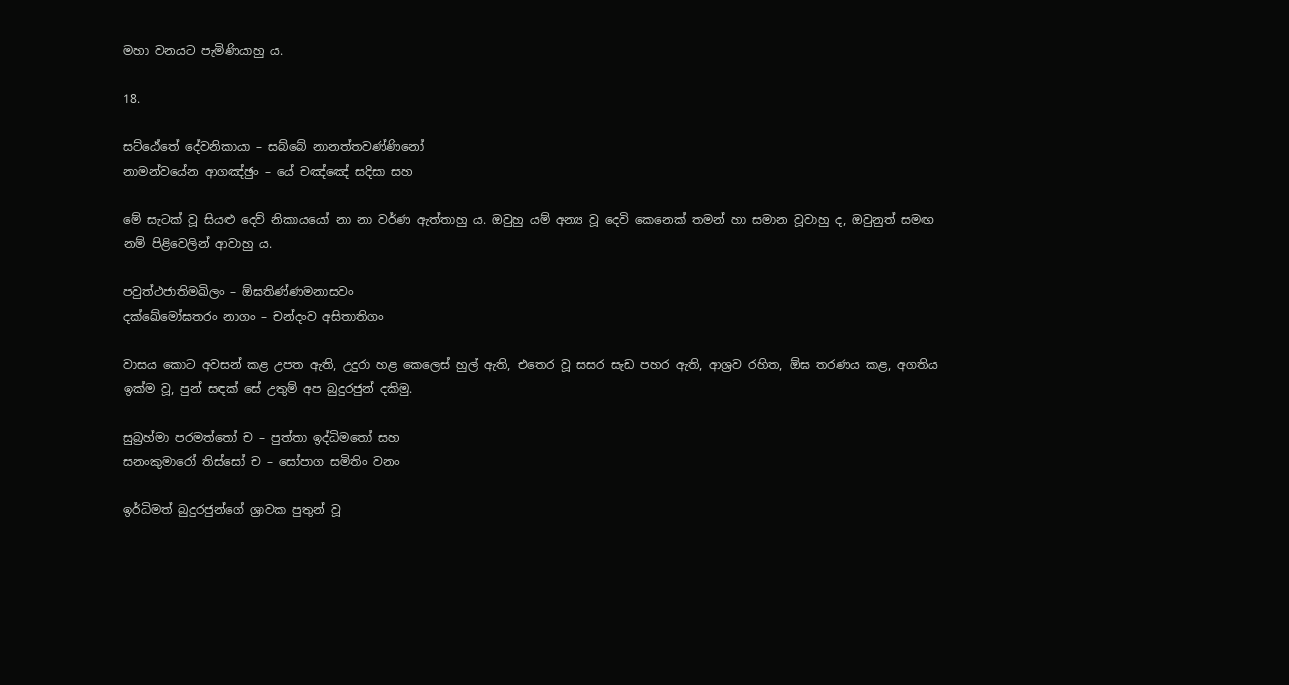මහා වනයට පැමිණියාහු ය.

18.

සට්ඨේතේ දේවනිකායා – සබ්බේ නානත්තවණ්ණිනෝ
නාමන්වයේන ආගඤ්ඡුං – යේ චඤ්ඤේ සදිසා සහ

මේ සැටක් වූ සියළු දෙව් නිකායයෝ නා නා වර්ණ ඇත්තාහු ය. ඔවුහු යම් අන්‍ය වූ දෙවි කෙනෙක් තමන් හා සමාන වූවාහු ද, ඔවුනුත් සමඟ නම් පිළිවෙලින් ආවාහු ය.

පවුත්ථජාතිමඛිලං – ඕඝතිණ්ණමනාසවං
දක්ඛේමෝඝතරං නාගං – චන්දංව අසිතාතිගං

වාසය කොට අවසන් කළ උපත ඇති, උදුරා හළ කෙලෙස් හුල් ඇති, එතෙර වූ සසර සැඩ පහර ඇති, ආශ්‍රව රහිත, ඕඝ තරණය කළ, අගතිය ඉක්ම වූ, පුන් සඳක් සේ උතුම් අප බුදුරජුන් දකිමු.

සුබ්‍රහ්මා පරමත්තෝ ච – පුත්තා ඉද්ධිමතෝ සහ
සනංකුමාරෝ තිස්සෝ ච – සෝපාග සමිතිං වනං

ඉර්ධිමත් බුදුරජුන්ගේ ශ්‍රාවක පුතුන් වූ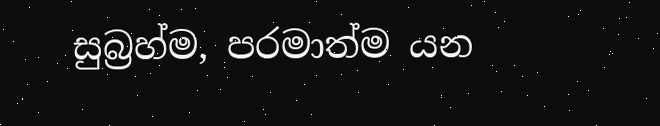සුබ්‍රහ්ම, පරමාත්ම යන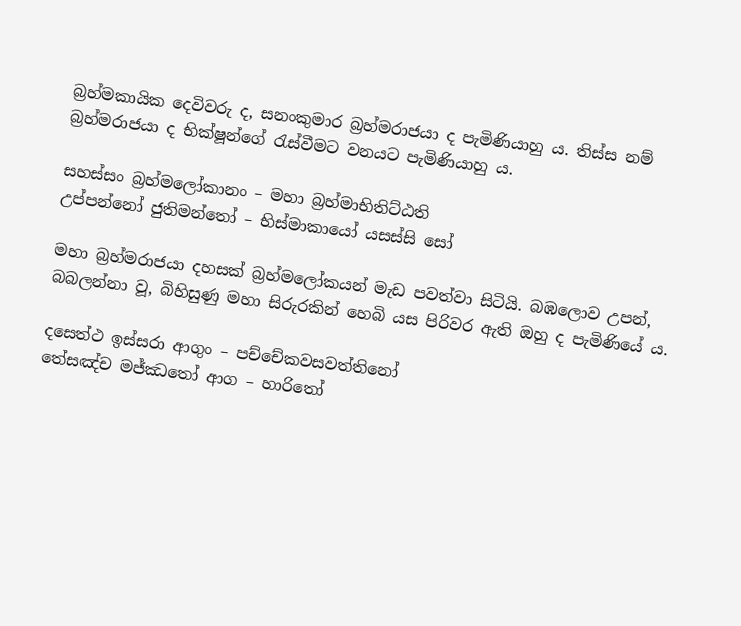බ්‍රහ්මකායික දෙවිවරු ද, සනංකුමාර බ්‍රහ්මරාජයා ද පැමිණියාහු ය. තිස්ස නම් බ්‍රහ්මරාජයා ද භික්ෂූන්ගේ රැස්වීමට වනයට පැමිණියාහු ය.

සහස්සං බ්‍රහ්මලෝකානං – මහා බ්‍රහ්මාභිතිට්ඨති
උප්පන්නෝ ජුතිමන්තෝ – භිස්මාකායෝ යසස්සි සෝ

මහා බ්‍රහ්මරාජයා දහසක් බ්‍රහ්මලෝකයන් මැඩ පවත්වා සිටියි. බඹලොව උපන්, බබලන්නා වූ, බිහිසුණු මහා සිරුරකින් හෙබි යස පිරිවර ඇති ඔහු ද පැමිණියේ ය.

දසෙත්ථ ඉස්සරා ආගුං – පච්චේකවසවත්තිනෝ
තේසඤ්ච මජ්ඣතෝ ආග – හාරිතෝ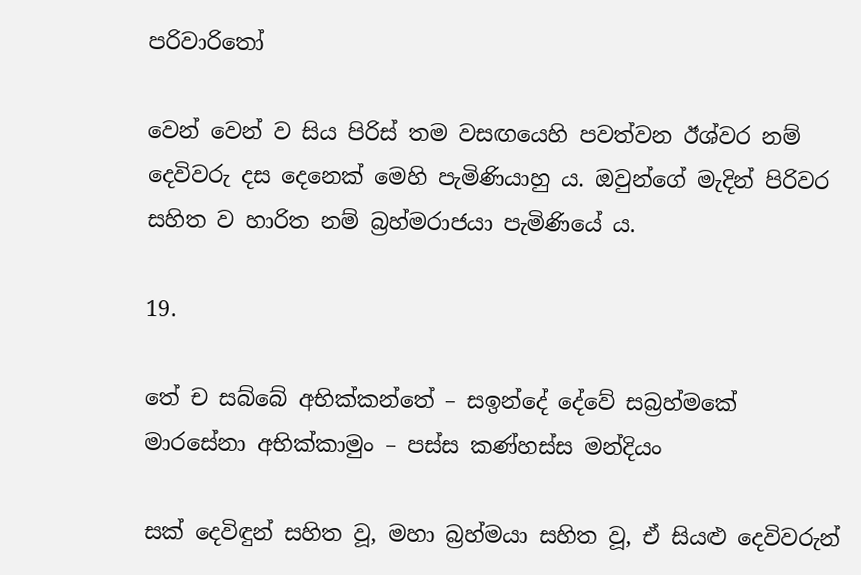පරිවාරිතෝ

වෙන් වෙන් ව සිය පිරිස් තම වසඟයෙහි පවත්වන ඊශ්වර නම් දෙවිවරු දස දෙනෙක් මෙහි පැමිණියාහු ය. ඔවුන්ගේ මැදින් පිරිවර සහිත ව හාරිත නම් බ්‍රහ්මරාජයා පැමිණියේ ය.

19.

තේ ච සබ්බේ අභික්කන්තේ – සඉන්දේ දේවේ සබ්‍රහ්මකේ
මාරසේනා අභික්කාමුං – පස්ස කණ්හස්ස මන්දියං

සක් දෙවිඳුන් සහිත වූ, මහා බ්‍රහ්මයා සහිත වූ, ඒ සියළු දෙවිවරුන්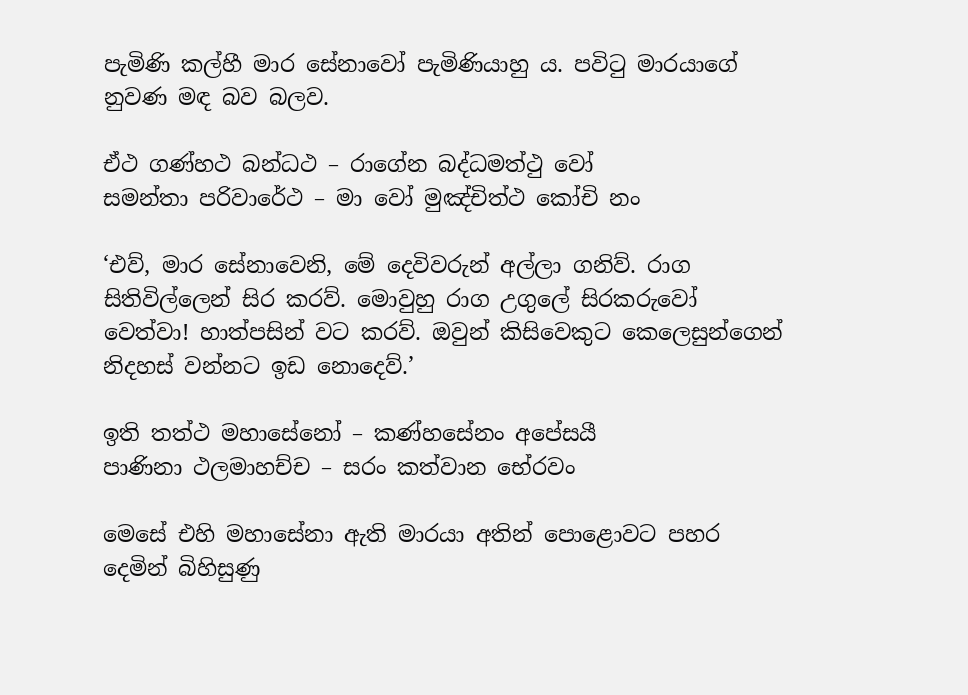පැමිණි කල්හී මාර සේනාවෝ පැමිණියාහු ය. පවිටු මාරයාගේ නුවණ මඳ බව බලව.

ඒථ ගණ්හථ බන්ධථ – රාගේන බද්ධමත්ථු වෝ
සමන්තා පරිවාරේථ – මා වෝ මුඤ්චිත්ථ කෝචි නං

‘එව්, මාර සේනාවෙනි, මේ දෙවිවරුන් අල්ලා ගනිව්. රාග සිතිවිල්ලෙන් සිර කරව්. මොවුහු රාග උගුලේ සිරකරුවෝ වෙත්වා! හාත්පසින් වට කරව්. ඔවුන් කිසිවෙකුට කෙලෙසුන්ගෙන් නිදහස් වන්නට ඉඩ නොදෙව්.’

ඉති තත්ථ මහාසේනෝ – කණ්හසේනං අපේසයී
පාණිනා ථලමාහච්ච – සරං කත්වාන භේරවං

මෙසේ එහි මහාසේනා ඇති මාරයා අතින් පොළොවට පහර දෙමින් බිහිසුණු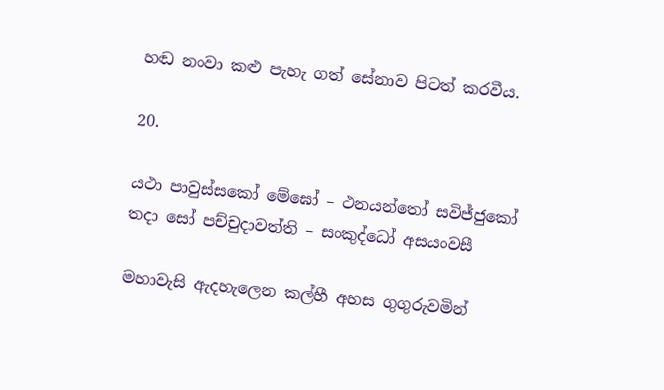හඬ නංවා කළු පැහැ ගත් සේනාව පිටත් කරවීය.

20.

යථා පාවුස්සකෝ මේඝෝ – ථනයන්තෝ සවිජ්ජුකෝ
තදා සෝ පච්චුදාවත්ති – සංකුද්ධෝ අසයංවසී

මහාවැසි ඇදහැලෙන කල්හී අහස ගුගුරුවමින්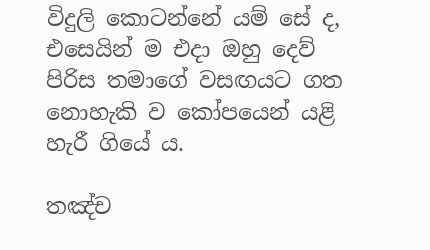විදුලි කොටන්නේ යම් සේ ද, එසෙයින් ම එදා ඔහු දෙව් පිරිස තමාගේ වසඟයට ගත නොහැකි ව කෝපයෙන් යළි හැරී ගියේ ය.

තඤ්ච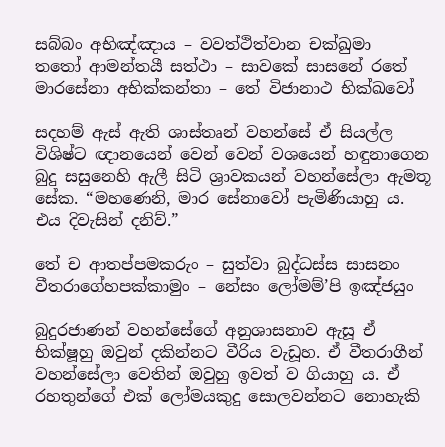සබ්බං අභිඤ්ඤාය – වවත්ථිත්වාන චක්ඛුමා
තතෝ ආමන්තයී සත්ථා – සාවකේ සාසනේ රතේ
මාරසේනා අභික්කන්තා – තේ විජානාථ භික්ඛවෝ

සදහම් ඇස් ඇති ශාස්තෘන් වහන්සේ ඒ සියල්ල විශිෂ්ට ඥානයෙන් වෙන් වෙන් වශයෙන් හඳුනාගෙන බුදු සසුනෙහි ඇලී සිටි ශ්‍රාවකයන් වහන්සේලා ඇමතූ සේක. “මහණෙනි, මාර සේනාවෝ පැමිණියාහු ය. එය දිවැසින් දනිව්.”

තේ ච ආතප්පමකරුං – සුත්වා බුද්ධස්ස සාසනං
වීතරාගේහපක්කාමුං – නේසං ලෝමම්’පි ඉඤ්ජයුං

බුදුරජාණන් වහන්සේගේ අනුශාසනාව ඇසූ ඒ භික්ෂූහු ඔවුන් දකින්නට වීරිය වැඩූහ. ඒ වීතරාගීන් වහන්සේලා වෙතින් ඔවුහු ඉවත් ව ගියාහු ය. ඒ රහතුන්ගේ එක් ලෝමයකුදු සොලවන්නට නොහැකි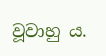වූවාහු ය.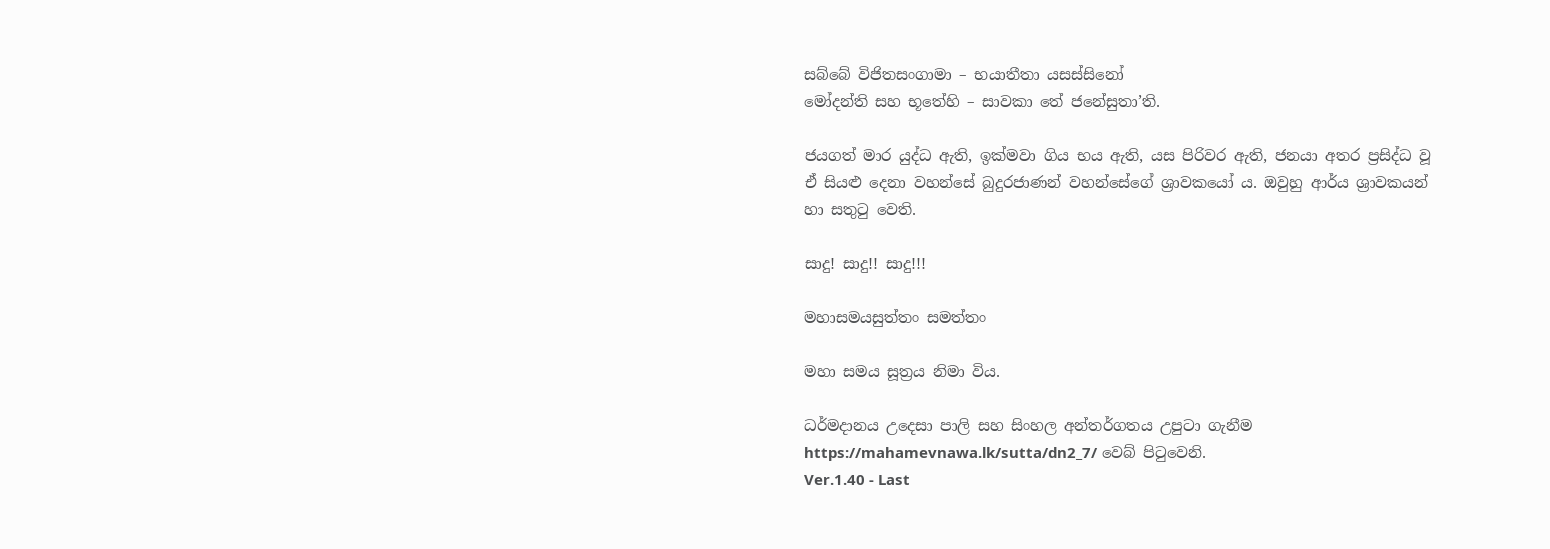සබ්බේ විජිතසංගාමා – භයාතීතා යසස්සිනෝ
මෝදන්ති සහ භූතේහි – සාවකා තේ ජනේසුතා’ති.

ජයගත් මාර යුද්ධ ඇති, ඉක්මවා ගිය භය ඇති, යස පිරිවර ඇති, ජනයා අතර ප්‍රසිද්ධ වූ ඒ සියළු දෙනා වහන්සේ බුදුරජාණන් වහන්සේගේ ශ්‍රාවකයෝ ය. ඔවුහු ආර්ය ශ්‍රාවකයන් හා සතුටු වෙති.

සාදු! සාදු!! සාදු!!!

මහාසමයසුත්තං සමත්තං

මහා සමය සූත්‍රය නිමා විය.

ධර්මදානය උදෙසා පාලි සහ සිංහල අන්තර්ගතය උපුටා ගැනීම https://mahamevnawa.lk/sutta/dn2_7/ වෙබ් පිටුවෙනි.
Ver.1.40 - Last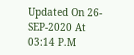Updated On 26-SEP-2020 At 03:14 P.M